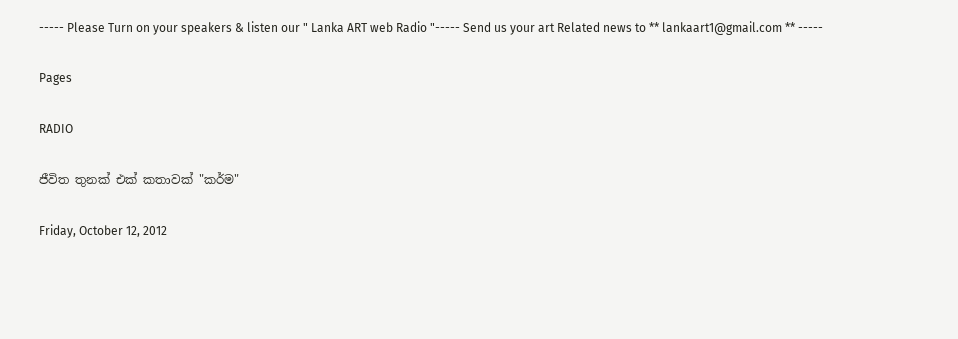----- Please Turn on your speakers & listen our " Lanka ART web Radio "----- Send us your art Related news to ** lankaart1@gmail.com ** -----

Pages

RADIO

ජීවිත තුනක් එක් කතාවක් "කර්ම"

Friday, October 12, 2012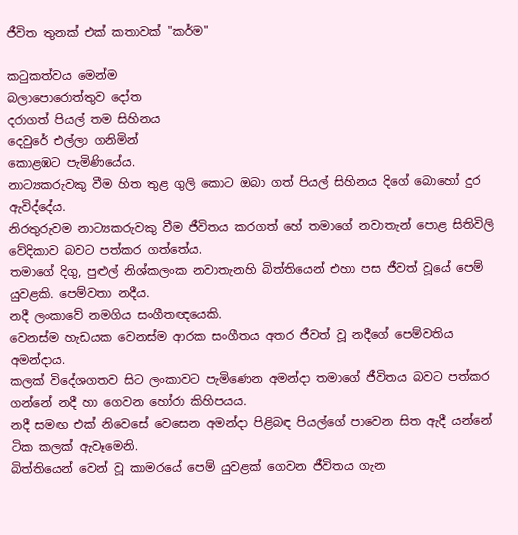ජීවිත තුනක් එක් කතාවක් "කර්ම"

කටුකත්වය මෙන්ම
බලාපොරොත්තුව දෝත
දරාගත් පියල් තම සිහිනය
දෙවුරේ එල්ලා ගනිමින්
කොළඹට පැමිණියේය.
නාට්‍යකරුවකු වීම හිත තුළ ගුලි කොට ඔබා ගත් පියල් සිහිනය දිගේ බොහෝ දුර ඇවිද්දේය.
නිරතුරුවම නාට්‍යකරුවකු වීම ජීවිතය කරගත් හේ තමාගේ නවාතැන් පොළ සිතිවිලි වේදිකාව බවට පත්කර ගත්තේය.
තමාගේ දිගු, පුළුල් නිශ්කලංක නවාතැනහි බිත්තියෙන් එහා පස ජීවත් වූයේ පෙම් යුවළකි. පෙම්වතා නදීය.
නදී ලංකාවේ නමගිය සංගීතඥයෙකි.
වෙනස්ම හැඩයක වෙනස්ම ආරක සංගීතය අතර ජීවත් වූ නදීගේ පෙම්වතිය අමන්දාය.
කලක් විදේශගතව සිට ලංකාවට පැමිණෙන අමන්දා තමාගේ ජීවිතය බවට පත්කර ගන්නේ නදී හා ගෙවන හෝරා කිහිපයය.
නදී සමඟ එක් නිවෙසේ වෙසෙන අමන්දා පිළිබඳ පියල්ගේ පාවෙන සිත ඇදී යන්නේ ටික කලක් ඇවෑමෙනි.
බිත්තියෙන් වෙන් වූ කාමරයේ පෙම් යුවළක් ගෙවන ජීවිතය ගැන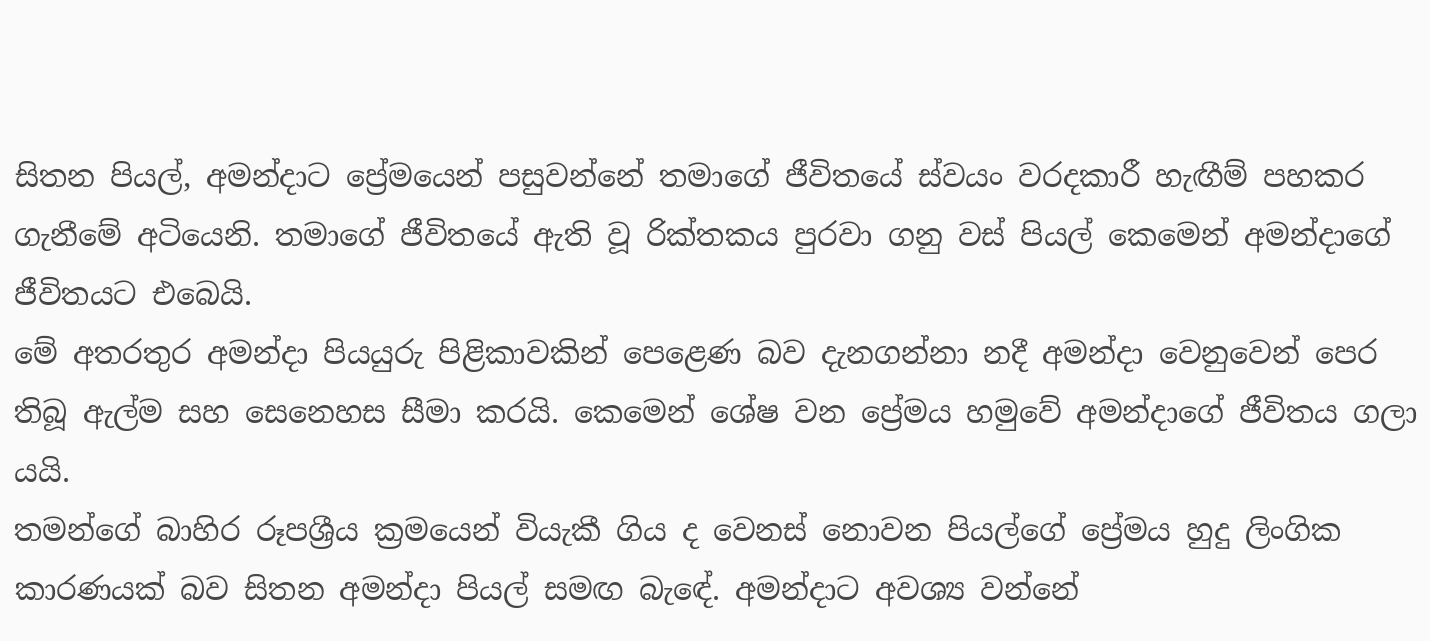සිතන පියල්, අමන්දාට ප්‍රේමයෙන් පසුවන්නේ තමාගේ ජීවිතයේ ස්වයං වරදකාරී හැඟීම් පහකර ගැනීමේ අටියෙනි. තමාගේ ජීවිතයේ ඇති වූ රික්තකය පුරවා ගනු වස් පියල් කෙමෙන් අමන්දාගේ ජීවිතයට එබෙයි.
මේ අතරතුර අමන්දා පියයුරු පිළිකාවකින් පෙළෙණ බව දැනගන්නා නදී අමන්දා වෙනුවෙන් පෙර තිබූ ඇල්ම සහ සෙනෙහස සීමා කරයි. කෙමෙන් ශේෂ වන ප්‍රේමය හමුවේ අමන්දාගේ ජීවිතය ගලා යයි.
තමන්ගේ බාහිර රූපශ්‍රීය ක්‍රමයෙන් වියැකී ගිය ද වෙනස් නොවන පියල්ගේ ප්‍රේමය හුදු ලිංගික කාරණයක් බව සිතන අමන්දා පියල් සමඟ බැඳේ. අමන්දාට අවශ්‍ය වන්නේ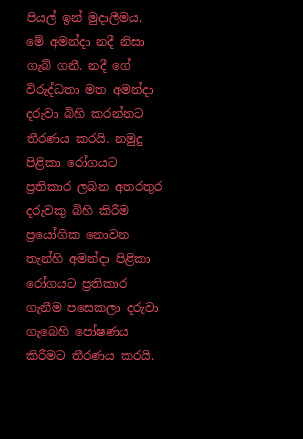පියල් ඉන් මුදාලීමය.
මේ අමන්දා නදී නිසා ගැබ් ගනී. නදී ගේ විරුද්ධතා මත අමන්දා දරුවා බිහි කරන්නට තීරණය කරයි. නමුදු පිළිකා රෝගයට ප්‍රතිකාර ලබන අතරතුර දරුවකු බිහි කිරීම ප්‍රයෝගික නොවන තැන්හි අමන්දා පිළිකා රෝගයට ප්‍රතිකාර ගැනීම පසෙකලා දරුවා ගැබෙහි පෝෂණය කිරීමට තීරණය කරයි.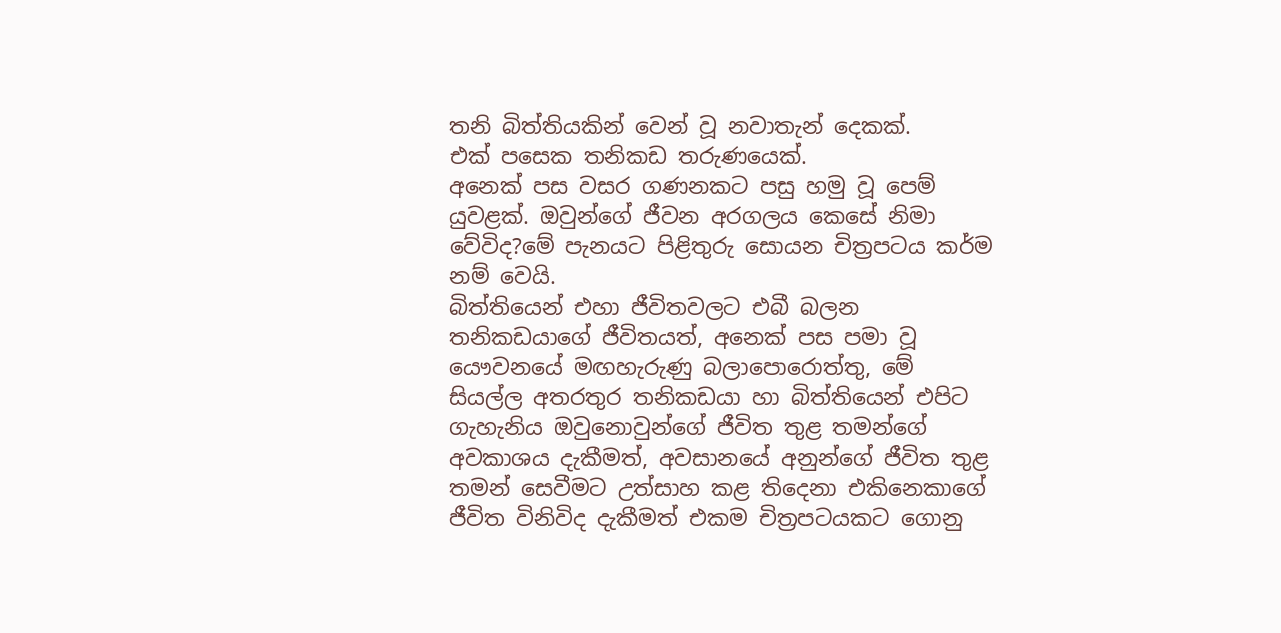තනි බිත්තියකින් වෙන් වූ නවාතැන් දෙකක්.
එක් පසෙක තනිකඩ තරුණයෙක්.
අනෙක් පස වසර ගණනකට පසු හමු වූ පෙම් යුවළක්. ඔවුන්ගේ ජීවන අරගලය කෙසේ නිමා වේවිද?මේ පැනයට පිළිතුරු සොයන චිත්‍රපටය කර්ම නම් වෙයි.
බිත්තියෙන් එහා ජීවිතවලට එබී බලන තනිකඩයාගේ ජීවිතයත්, අනෙක් පස පමා වූ යෞවනයේ මඟහැරුණු බලාපොරොත්තු, මේ සියල්ල අතරතුර තනිකඩයා හා බිත්තියෙන් එපිට ගැහැනිය ඔවුනොවුන්ගේ ජීවිත තුළ තමන්ගේ අවකාශය දැකීමත්, අවසානයේ අනුන්ගේ ජීවිත තුළ තමන් සෙවීමට උත්සාහ කළ තිදෙනා එකිනෙකාගේ ජීවිත විනිවිද දැකීමත් එකම චිත්‍රපටයකට ගොනු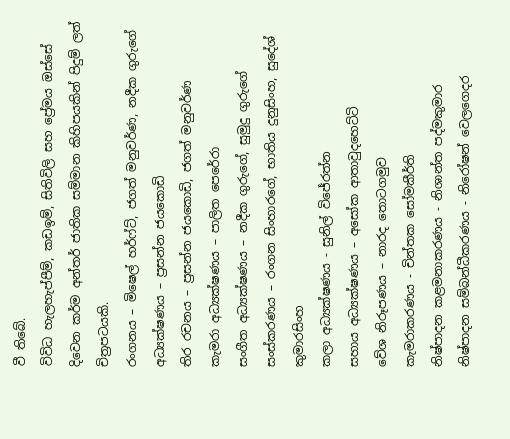වී තිබේ.
විවිධ හැලහැප්පීම්, කඩඉම්, සිතිවිලි සහ ප්‍රේමය ඔස්සේ දිවෙන කර්ම අන්තර් ජාතික සම්මාන කිහිපයකින් පිදුම් ලත් චිත්‍රපටයකි.
රංගනය – මිෂෙල් හර්ෆ්ට්, ජගත් මනුවර්ණ, නදීක ගුරුගේ
අධ්‍යක්ෂණය – ප්‍රසන්න ජයකොඩි
තිර රචනය – ප්‍රසන්න ජයකොඩි, ජගත් මනුවර්ණ
කැමරා අධ්‍යක්ෂණය – පාලිත පෙරේරා
සංගීත අධ්‍යක්ෂණය – නදීක ගුරුගේ, සුමුදු ගුරුගේ
සංස්කරණය – රංගන සිංහාරගේ, භාතිය දුනුසිංහ, සුදේශ් කුමාරසිංහ
කලා අධ්‍යක්ෂණය - සුනිල් විජේරත්න
සහාය අධ්‍යක්ෂණය – අසෝක ආතාවුදහෙට්ටි
වේශ නිරූපණය – නාරද තොටගමුව
කැමරාකරණය - චින්තක සෝමකීර්ති
නිෂ්පාදන කළමනාකරණය - නිශාන්ත පද්මකුමාර
නිෂ්පාදන සම්බන්ධීකරණය - නිරෝෂන් වෙලගෙදර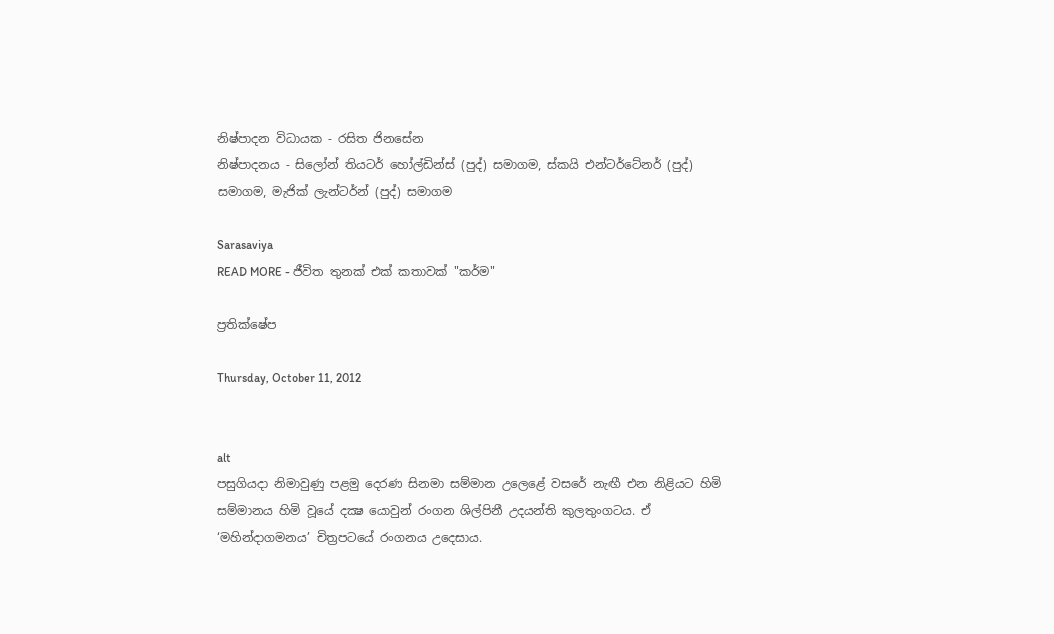නිෂ්පාදන විධායක - රසිත ජිනසේන
නිෂ්පාදනය - සිලෝන් තියටර් හෝල්ඩින්ස් (පුද්) සමාගම, ස්කයි එන්ටර්ටේනර් (පුද්) සමාගම, මැජික් ලැන්ටර්න් (පුද්) සමාගම

Sarasaviya
READ MORE - ජීවිත තුනක් එක් කතාවක් "කර්ම"

ප්‍රතික්ෂේප

Thursday, October 11, 2012


alt
පසුගියදා නිමාවුණු පළමු දෙරණ සිනමා සම්මාන උලෙළේ වසරේ නැඟී එන නිළියට හිමි සම්මානය හිමි වූයේ දක්‍ෂ යොවුන් රංගන ශිල්පිනී උදයන්ති කුලතුංගටය. ඒ ‘මහින්දාගමනය’ චිත්‍රපටයේ රංගනය උදෙසාය.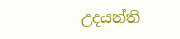උදයන්ති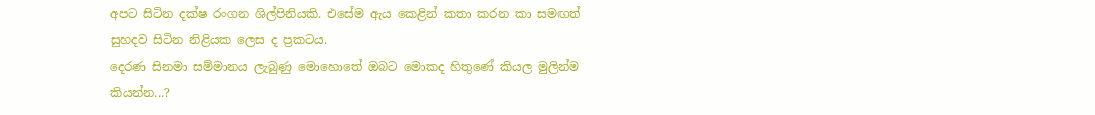අපට සිටින දක්ෂ රංගන ශිල්පිනියකි. එසේම ඇය කෙළින් කතා කරන කා සමඟත් සුහදව සිටින නිළියක ලෙස ද ප්‍රකටය.
දෙරණ සිනමා සම්මානය ලැබුණු මොහොතේ ඔබට මොකද හිතුණේ කියල මුලින්ම කියන්න...?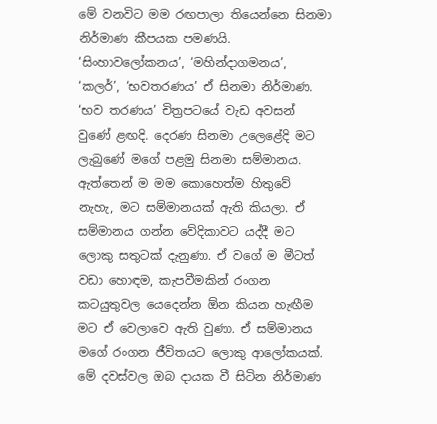මේ වනවිට මම රඟපාලා තියෙන්නෙ සිනමා නිර්මාණ කීපයක පමණයි. ‘සිංහාවලෝකනය’, ‘මහින්දාගමනය’, ‘කලර්’, ‘භවතරණය’ ඒ සිනමා නිර්මාණ. ‘භව තරණය’ චිත්‍රපටයේ වැඩ අවසන් වුණේ ළඟදි. දෙරණ සිනමා උලෙළේදි මට ලැබුණේ මගේ පළමු සිනමා සම්මානය. ඇත්තෙන් ම මම කොහෙත්ම හිතුවේ නැහැ, මට සම්මානයක් ඇති කියලා. ඒ සම්මානය ගන්න වේදිකාවට යද්දී මට ලොකු සතුටක් දැනුණා. ඒ වගේ ම මීටත් වඩා හොඳම, කැපවීමකින් රංගන කටයුතුවල යෙදෙන්න ඕන කියන හැඟීම මට ඒ වෙලාවෙ ඇති වුණා. ඒ සම්මානය මගේ රංගන ජීවිතයට ලොකු ආලෝකයක්.
මේ දවස්වල ඔබ දායක වී සිටින නිර්මාණ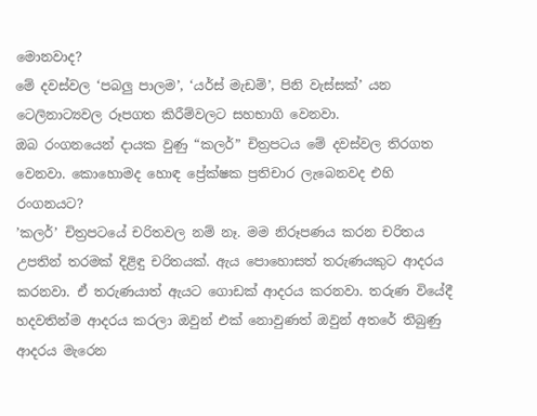මොනවාද?
මේ දවස්වල ‘පබලු පාලම’, ‘යර්ස් මැඩම්’, පිනි වැස්සක්’ යන ටෙලිනාට්‍යවල රූපගත කිරීම්වලට සහභාගි වෙනවා.
ඔබ රංගනයෙන් දායක වුණු “කලර්” චිත්‍රපටය මේ දවස්වල තිරගත වෙනවා. කොහොමද හොඳ ප්‍රේක්ෂක ප්‍රතිචාර ලැබෙනවද එහි රංගනයට?
’කලර්’ චිත්‍රපටයේ චරිතවල නම් නෑ. මම නිරූපණය කරන චරිතය උපතින් තරමක් දිළිඳු චරිතයක්. ඇය පොහොසත් තරුණයකුට ආදරය කරනවා. ඒ තරුණයාත් ඇයට ගොඩක් ආදරය කරනවා. තරුණ වියේදී හදවතින්ම ආදරය කරලා ඔවුන් එක් නොවුණත් ඔවුන් අතරේ තිබුණු ආදරය මැරෙන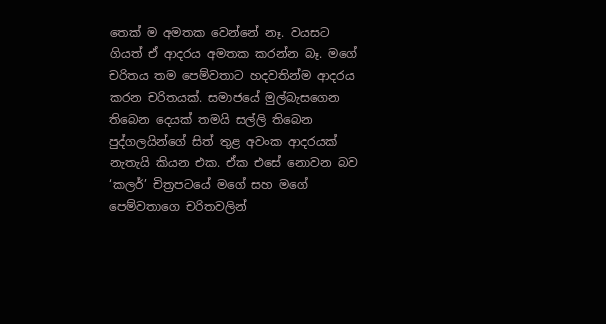තෙක් ම අමතක වෙන්නේ නෑ. වයසට ගියත් ඒ ආදරය අමතක කරන්න බෑ. මගේ චරිතය තම පෙම්වතාට හදවතින්ම ආදරය කරන චරිතයක්. සමාජයේ මුල්බැසගෙන තිබෙන දෙයක් තමයි සල්ලි තිබෙන පුද්ගලයින්ගේ සිත් තුළ අවංක ආදරයක් නැතැයි කියන එක. ඒක එසේ නොවන බව ‘කලර්’ චිත්‍රපටයේ මගේ සහ මගේ පෙම්වතාගෙ චරිතවලින්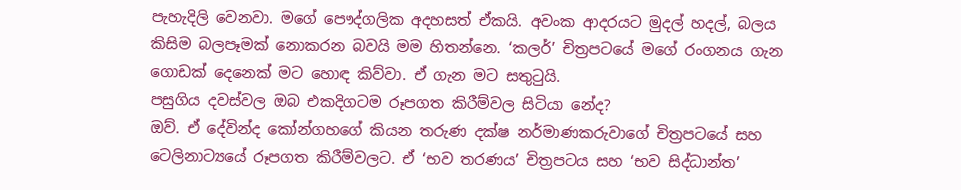පැහැදිලි වෙනවා. මගේ පෞද්ගලික අදහසත් ඒකයි. අවංක ආදරයට මුදල් හදල්, බලය කිසිම බලපෑමක් නොකරන බවයි මම හිතන්නෙ. ‘කලර්’ චිත්‍රපටයේ මගේ රංගනය ගැන ගොඩක් දෙනෙක් මට හොඳ කිව්වා. ඒ ගැන මට සතුටුයි.
පසුගිය දවස්වල ඔබ එකදිගටම රූපගත කිරීම්වල සිටියා නේද?
ඔව්. ඒ දේවින්ද කෝන්ගහගේ කියන තරුණ දක්ෂ නර්මාණකරුවාගේ චිත්‍රපටයේ සහ ටෙලිනාට්‍යයේ රූපගත කිරීම්වලට. ඒ ‘භව තරණය’ චිත්‍රපටය සහ ‘භව සිද්ධාන්ත’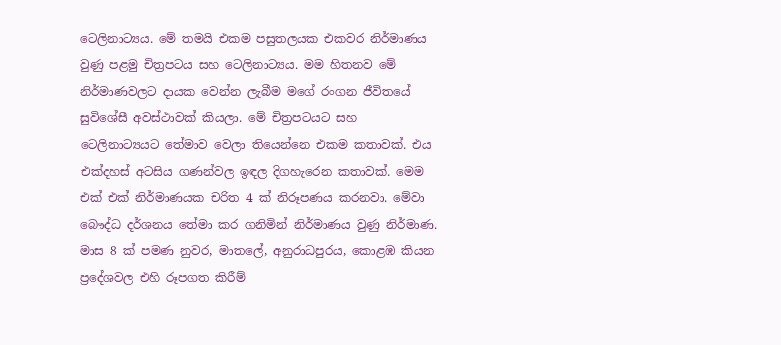ටෙලිනාට්‍යය. මේ තමයි එකම පසුතලයක එකවර නිර්මාණය වුණු පළමු චිත්‍රපටය සහ ටෙලිනාට්‍යය. මම හිතනව මේ නිර්මාණවලට දායක වෙන්න ලැබීම මගේ රංගන ජීවිතයේ සුවිශේසී අවස්ථාවක් කියලා. මේ චිත්‍රපටයට සහ ටෙලිනාට්‍යයට තේමාව වෙලා තියෙන්නෙ එකම කතාවක්. එය එක්දහස් අටසිය ගණන්වල ඉඳල දිගහැරෙන කතාවක්. මෙම එක් එක් නිර්මාණයක චරිත 4 ක් නිරූපණය කරනවා. මේවා බෞද්ධ දර්ශනය තේමා කර ගනිමින් නිර්මාණය වුණු නිර්මාණ. මාස 8 ක් පමණ නුවර, මාතලේ, අනුරාධපුරය, කොළඹ කියන ප්‍රදේශවල එහි රූපගත කිරීම්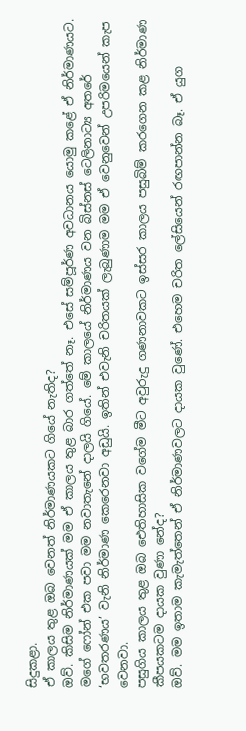සිදුකළා.
ඒ කාලය තුළ ඔබ වෙනත් නිර්මාණයකට ගියේ නැතිද?
ඔව්. කිසිම නිර්මාණයක් මම ඒ කාලය තුළ බාර ගත්තේ නෑ. එසේ සම්පූර්ණ අවධානය යොමු කළේ ඒ නිර්මාණයට. මගේ ෆෝන් එක පවා මම නවාතැනේ දාලයි ගියේ. මේ කාලයේ නිර්මාණය වන බිස්නස් ටෙලිනාට්‍ය අතරේ ‘භවතරණය’ වැනි නිර්මාණ කෙරෙනවා අඩුයි. ඉතින් එවැනි චරිතයක් ලැබුණාම මම ඒ වෙනුවෙන් උපරිමයෙන් කැප වෙනවා.
පසුගිය කාලය තුළ ඔබ ඓතිහාසික වගේම මීට අවුරුදු ගණනාවකට ඉස්සර කාලය පසුබිම් කරගෙන කළ නිර්මාණ කීපයකටම දායක වුණා නේද?
ඔව්. මම ඉතාම කැමැත්තෙන් ඒ නිර්මාණවලට දායක වුණේ. එහෙම චරිත ලේසියෙන් රඟපාන්න බෑ. ඒ යුග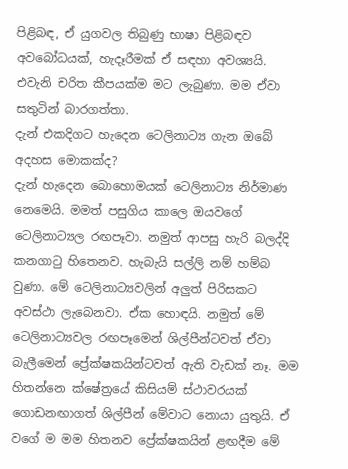පිළිබඳ, ඒ යුගවල තිබුණු භාෂා පිළිබඳව අවබෝධයක්, හැදෑරීමක් ඒ සඳහා අවශ්‍යයි. එවැනි චරිත කීපයක්ම මට ලැබුණා. මම ඒවා සතුටින් බාරගත්තා.
දැන් එකදිගට හැදෙන ටෙලිනාට්‍ය ගැන ඔබේ අදහස මොකක්ද?
දැන් හැදෙන බොහොමයක් ටෙලිනාට්‍ය නිර්මාණ නෙමෙයි. මමත් පසුගිය කාලෙ ඔයවගේ ටෙලිනාට්‍යල රඟපෑවා. නමුත් ආපසු හැරි බලද්දි කනගාටු හිතෙනව. හැබැයි සල්ලි නම් හම්බ වුණා. මේ ටෙලිනාට්‍යවලින් අලුත් පිරිසකට අවස්ථා ලැබෙනවා. ඒක හොඳයි. නමුත් මේ ටෙලිනාට්‍යවල රඟපෑමෙන් ශිල්පීන්ටවත් ඒවා බැලීමෙන් ප්‍රේක්ෂකයින්ටවත් ඇති වැඩක් නෑ. මම හිතන්නෙ ක්ෂේත්‍රයේ කිසියම් ස්ථාවරයක් ගොඩනඟාගත් ශිල්පීන් මේවාට නොයා යුතුයි. ඒ වගේ ම මම හිතනව ප්‍රේක්ෂකයින් ළඟදීම මේ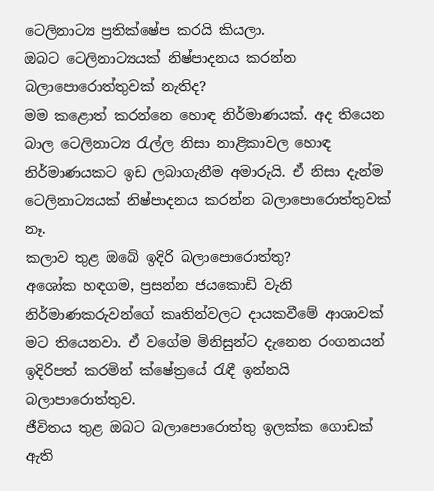ටෙලිනාට්‍ය ප්‍රතික්ෂේප කරයි කියලා.
ඔබට ටෙලිනාට්‍යයක් නිෂ්පාදනය කරන්න බලාපොරොත්තුවක් නැතිද?
මම කළොත් කරන්නෙ හොඳ නිර්මාණයක්. අද තියෙන බාල ටෙලිනාට්‍ය රැල්ල නිසා නාළිකාවල හොඳ නිර්මාණයකට ඉඩ ලබාගැනීම අමාරුයි. ඒ නිසා දැන්ම ටෙලිනාට්‍යයක් නිෂ්පාදනය කරන්න බලාපොරොත්තුවක් නෑ.
කලාව තුළ ඔබේ ඉදිරි බලාපොරොත්තු?
අශෝක හඳගම, ප්‍රසන්න ජයකොඩි වැනි නිර්මාණකරුවන්ගේ කෘතින්වලට දායකවීමේ ආශාවක් මට තියෙනවා. ඒ වගේම මිනිසුන්ට දැනෙන රංගනයන් ඉදිරිපත් කරමින් ක්ෂේත්‍රයේ රැඳී ඉන්නයි බලාපාරොත්තුව.
ජීවිතය තුළ ඔබට බලාපොරොත්තු ඉලක්ක ගොඩක් ඇති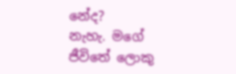නේද?
නැහැ. මගේ ජීවිතේ ලොකු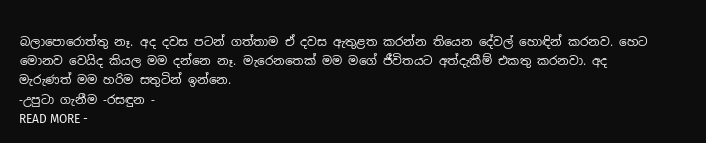බලාපොරොත්තු නෑ. අද දවස පටන් ගත්තාම ඒ දවස ඇතුළත කරන්න තියෙන දේවල් හොඳින් කරනව. හෙට මොනව වෙයිද කියල මම දන්නෙ නෑ. මැරෙනතෙක් මම මගේ ජීවිතයට අත්දැකීම් එකතු කරනවා. අද මැරුණත් මම හරිම සතුටින් ඉන්නෙ.
-උපුටා ගැනීම -රසඳුන -
READ MORE -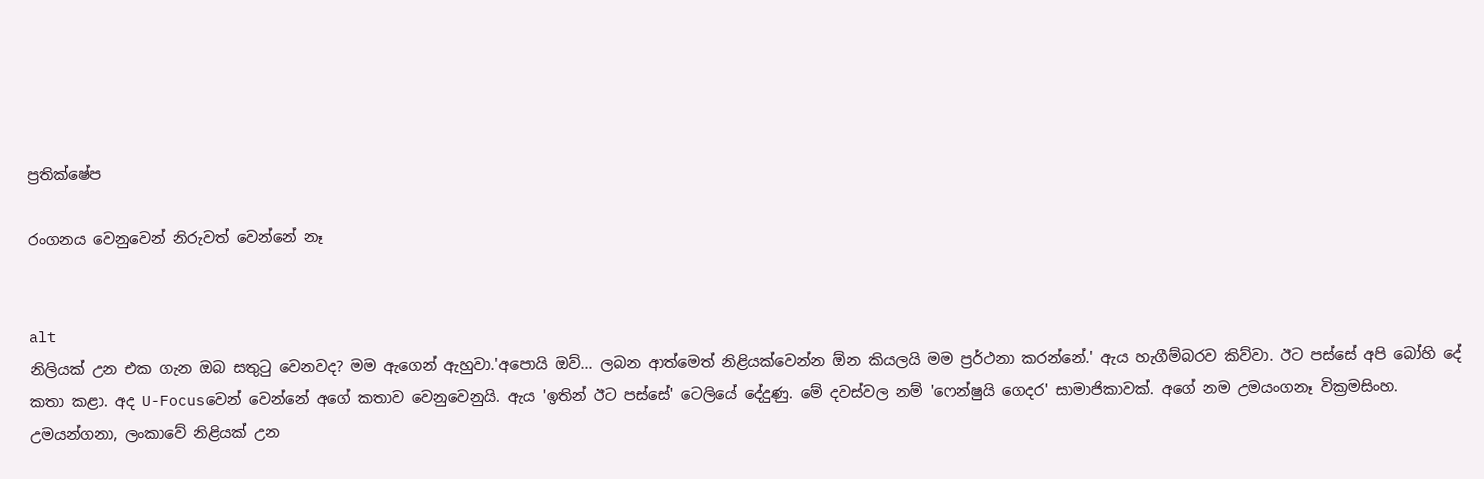ප්‍රතික්ෂේප

රංගනය වෙනුවෙන් නිරුවත් වෙන්නේ නෑ


alt
නිලියක් උන එක ගැන ඔබ සතුටු වෙනවද? මම ඇගෙන් ඇහුවා.'අපොයි ඔව්... ලබන ආත්මෙත් නිළියක්වෙන්න ඕන කියලයි මම ප්‍රර්ථනා කරන්නේ.' ඇය හැගීම්බරව කිව්වා. ඊට පස්සේ අපි බෝහි දේ කතා කළා. අද U-Focusවෙන් වෙන්නේ අගේ කතාව වෙනුවෙනුයි. ඇය 'ඉතින් ඊට පස්සේ' ටෙලියේ දේදුණු. මේ දවස්වල නම් 'ෆෙන්ෂුයි ගෙදර' සාමාජිකාවක්. අගේ නම උමයංගනෑ වික්‍රමසිංහ.
උමයන්ගනා, ලංකාවේ නිළියක් උන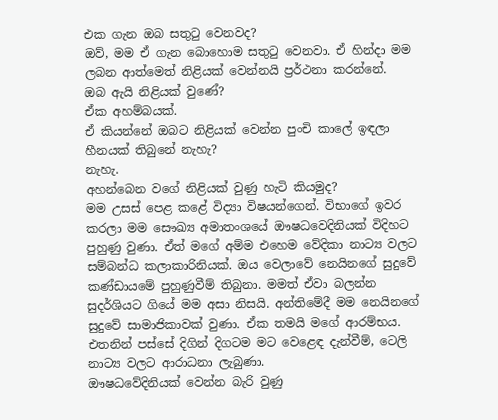එක ගැන ඔබ සතුටු වෙනවද?
ඔව්, මම ඒ ගැන බොහොම සතුටු වෙනවා. ඒ හින්දා මම ලබන ආත්මෙත් නිළියක් වෙන්නයි ප්‍රර්ථනා කරන්නේ.
ඔබ ඇයි නිළියක් වුණේ?
ඒක අහම්බයක්.
ඒ කියන්නේ ඔබට නිළියක් වෙන්න පුංචි කාලේ ඉඳලා හීනයක් තිබුනේ නැහැ?
නැහැ.
අහන්බෙන වගේ නිළියක් වුණු හැටි කියමුද?
මම උසස් පෙළ කළේ විද්‍යා විෂයන්ගෙන්. විභාගේ ඉවර කරලා මම සෞඛ්‍ය අමාතංශයේ ඖෂධවෙදිනියක් විදිහට පුහුණු වුණා. ඒත් මගේ අම්ම එහෙම වේදිකා නාට්‍ය වලට සම්බන්ධ කලාකාරිනියක්. ඔය වෙලාවේ නෙයිනගේ සුදුවේ කණ්ඩායමේ පුහුණුවීම් තිබුනා. මමත් ඒවා බලන්න සුදර්ශියට ගියේ මම අසා නිසයි. අන්තිමේදී මම නෙයිනගේ සුදුවේ සාමාජිකාවක් වුණා. ඒක තමයි මගේ ආරම්භය. එතනින් පස්සේ දිගින් දිගටම මට වෙළෙඳ දැන්වීම්, ටෙලි නාට්‍ය වලට ආරාධනා ලැබුණා.
ඖෂධවේදිනියක් වෙන්න බැරි වුණු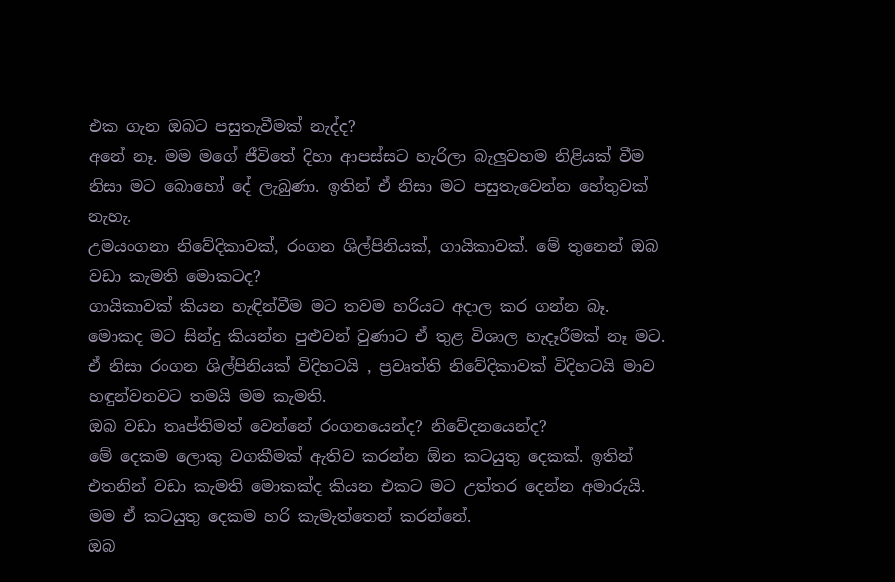එක ගැන ඔබට පසුතැවීමක් නැද්ද?
අනේ නෑ. මම මගේ ජීවිතේ දිහා ආපස්සට හැරිලා බැලුවහම නිළියක් වීම නිසා මට බොහෝ දේ ලැබුණා. ඉතින් ඒ නිසා මට පසුතැවෙන්න හේතුවක් නැහැ.
උමයංගනා නිවේදිකාවක්, රංගන ශිල්පිනියක්, ගායිකාවක්. මේ තුනෙන් ඔබ වඩා කැමති මොකටද?
ගායිකාවක් කියන හැඳින්වීම මට තවම හරියට අදාල කර ගන්න බෑ. මොකද මට සින්දු කියන්න පුළුවන් වුණාට ඒ තුළ විශාල හැදෑරීමක් නෑ මට. ඒ නිසා රංගන ශිල්පිනියක් විදිහටයි , ප්‍රවෘත්ති නිවේදිකාවක් විදිහටයි මාව හඳුන්වනවට තමයි මම කැමති.
ඔබ වඩා තෘප්තිමත් වෙන්නේ රංගනයෙන්ද? නිවේදනයෙන්ද?
මේ දෙකම ලොකු වගකීමක් ඇතිව කරන්න ඕන කටයුතු දෙකක්. ඉතින් එතනින් වඩා කැමති මොකක්ද කියන එකට මට උත්තර දෙන්න අමාරුයි. මම ඒ කටයුතු දෙකම හරි කැමැත්තෙන් කරන්නේ.
ඔබ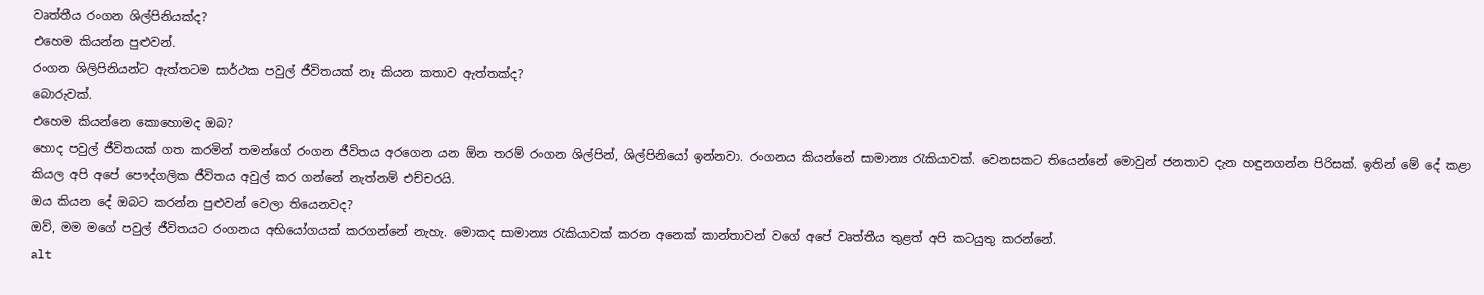වෘත්තීය රංගන ශිල්පිනියක්ද?
එහෙම කියන්න පුළුවන්.
රංගන ශිලිපිනියන්ට ඇත්තටම සාර්ථක පවුල් ජීවිතයක් නෑ කියන කතාව ඇත්තක්ද?
බොරුවක්.
එහෙම කියන්නෙ කොහොමද ඔබ?
හොද පවුල් ජීවිතයක් ගත කරමින් තමන්ගේ රංගන ජීවිතය අරගෙන යන ඕන තරම් රංගන ශිල්පින්, ශිල්පිනියෝ ඉන්නවා. රංගනය කියන්නේ සාමාන්‍ය රැකියාවක්. වෙනසකට තියෙන්නේ මොවුන් ජනතාව දැන හඳුනගන්න පිරිසක්. ඉතින් මේ දේ කළා කියල අපි අපේ පෞද්ගලික ජීවිතය අවුල් කර ගන්නේ නැත්නම් එච්චරයි.
ඔය කියන දේ ඔබට කරන්න පුළුවන් වෙලා තියෙනවද?
ඔව්, මම මගේ පවුල් ජීවිතයට රංගනය අභියෝගයක් කරගන්නේ නැහැ. මොකද සාමාන්‍ය රැකියාවක් කරන අනෙක් කාන්තාවන් වගේ අපේ වෘත්තීය තුළත් අපි කටයුතු කරන්නේ.
alt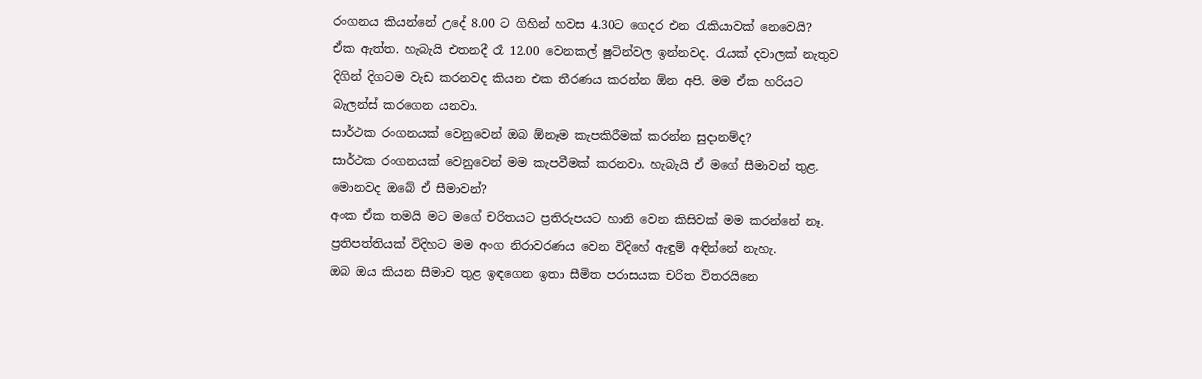රංගනය කියන්නේ උදේ 8.00 ට ගිහින් හවස 4.30ට ගෙදර එන රැකියාවක් නෙවෙයි?
ඒක ඇත්ත. හැබැයි එතනදී රෑ 12.00 වෙනකල් ෂුටින්වල ඉන්නවද. රැයක් දවාලක් නැතුව දිගින් දිගටම වැඩ කරනවද කියන එක තීරණය කරන්න ඕන අපි. මම ඒක හරියට බැලන්ස් කරගෙන යනවා.
සාර්ථක රංගනයක් වෙනුවෙන් ඔබ ඕනෑම කැපකිරීමක් කරන්න සුදානම්ද?
සාර්ථක රංගනයක් වෙනුවෙන් මම කැපවීමක් කරනවා. හැබැයි ඒ මගේ සීමාවන් තුළ.
මොනවද ඔබේ ඒ සීමාවන්?
අංක ඒක තමයි මට මගේ චරිතයට ප්‍රතිරුපයට හානි වෙන කිසිවක් මම කරන්නේ නෑ. ප්‍රතිපත්තියක් විදිහට මම අංග නිරාවරණය වෙන විදිහේ ඇඳුම් අඳින්නේ නැහැ.
ඔබ ඔය කියන සීමාව තුළ ඉඳගෙන ඉතා සීමිත පරාසයක චරිත විතරයිනෙ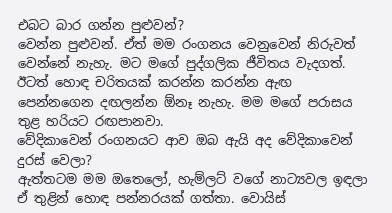එබට බාර ගන්න පුළුවන්?
වෙන්න පුළුවන්. ඒත් මම රංගනය වෙනුවෙන් නිරුවත් වෙන්නේ නැහැ. මට මගේ පුද්ගලික ජීවිතය වැදගත්. ඊටත් හොඳ චරිතයක් කරන්න කරන්න ඇඟ පෙන්නගෙන දඟලන්න ඕනෑ නැහැ. මම මගේ පරාසය තුළ හරියට රඟපානවා.
වේදිකාවෙන් රංගනයට ආව ඔබ ඇයි අද වේදිකාවෙන් දුරස් වෙලා?
ඇත්තටම මම ඔතෙලෝ, හැම්ලට් වගේ නාට්‍යවල ඉඳලා ඒ තුළින් හොඳ පන්නරයක් ගත්තා. වොයිස්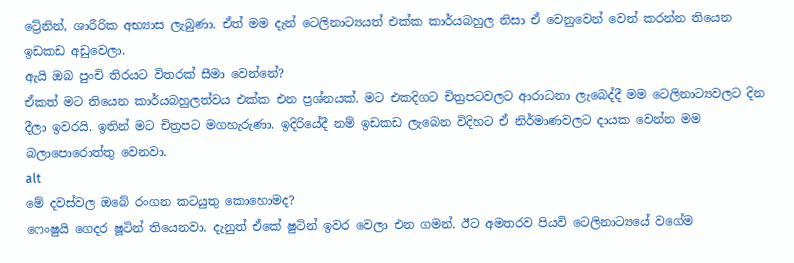ට්‍රේනින්, ශාරීරික අභ්‍යාස ලැබුණා. ඒත් මම දැන් ටෙලිනාට්‍යයත් එක්ක කාර්යබහුල නිසා ඒ වෙනුවෙන් වෙන් කරන්න තියෙන ඉඩකඩ අඩුවෙලා.
ඇයි ඔබ පුංචි තිරයට විතරක් සීමා වෙන්නේ?
ඒකත් මට තියෙන කාර්යබහුලත්වය එක්ක එන ප්‍රශ්නයක්. මට එකදිගට චිත්‍රපටවලට ආරාධනා ලැබෙද්දී මම ටෙලිනාට්‍යවලට දින දීලා ඉවරයි. ඉතින් මට චිත්‍රපට මගහැරුණා. ඉදිරියේදී නම් ඉඩකඩ ලැබෙන විදිහට ඒ නිර්මාණවලට දායක වෙන්න මම බලාපොරොත්තු වෙනවා.
alt
මේ දවස්වල ඔබේ රංගන කටයුතු කොහොමද?
ෆෙංෂුයි ගෙදර ෂූටින් තියෙනවා. දැනුත් ඒකේ ෂුටින් ඉවර වෙලා එන ගමන්. ඊට අමතරව පියවි ටෙලිනාට්‍යයේ වගේම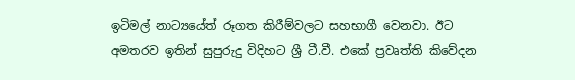ඉටිමල් නාට්‍යයේත් රූගත කිරීම්වලට සහභාගී වෙනවා. ඊට අමතරව ඉතින් සුපුරුදු විදිහට ශ්‍රී ටී.වී. එකේ ප්‍රවෘත්ති කිවේදන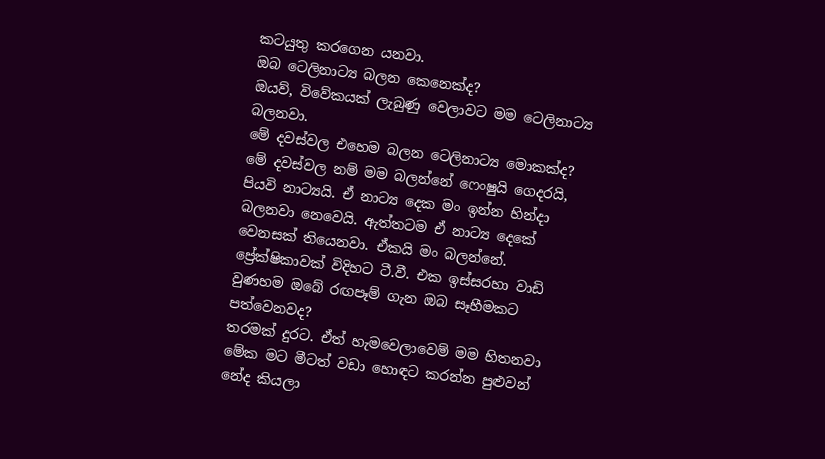කටයුතු කරගෙන යනවා.
ඔබ ටෙලිනාට්‍ය බලන කෙනෙක්ද?
ඔයව්, විවේකයක් ලැබුණු වෙලාවට මම ටෙලිනාට්‍ය බලනවා.
මේ දවස්වල එහෙම බලන ටෙලිනාට්‍ය මොකක්ද?
මේ දවස්වල නම් මම බලන්නේ ෆෙංෂුයි ගෙදරයි, පියවි නාට්‍යයි. ඒ නාට්‍ය දෙක මං ඉන්න හින්දා බලනවා නෙවෙයි. ඇත්තටම ඒ නාට්‍ය දෙකේ වෙනසක් තියෙනවා. ඒකයි මං බලන්නේ.
ප්‍රේක්ෂිකාවක් විදිහට ටී.වී. එක ඉස්සරහා වාඩි වුණහම ඔබේ රඟපෑම් ගැන ඔබ සෑහීමකට පත්වෙනවද?
තරමක් දුරට. ඒත් හැමවෙලාවෙම් මම හිතනවා මේක මට මීටත් වඩා හොඳට කරන්න පුළුවන් නේද කියලා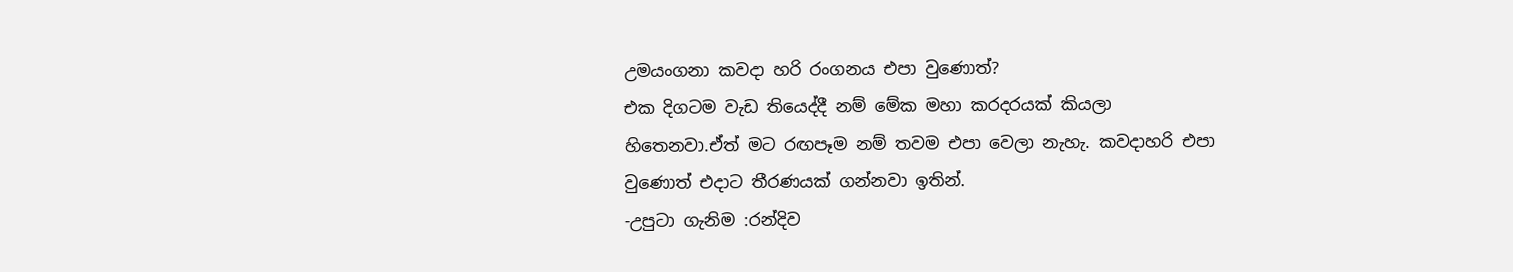උමයංගනා කවදා හරි රංගනය එපා වුණොත්?
එක දිගටම වැඩ තියෙද්දී නම් මේක මහා කරදරයක් කියලා හිතෙනවා.ඒත් මට රඟපෑම නම් තවම එපා වෙලා නැහැ. කවදාහරි එපා වුණොත් එදාට තීරණයක් ගන්නවා ඉතින්.
-උපුටා ගැනිම :රන්දිව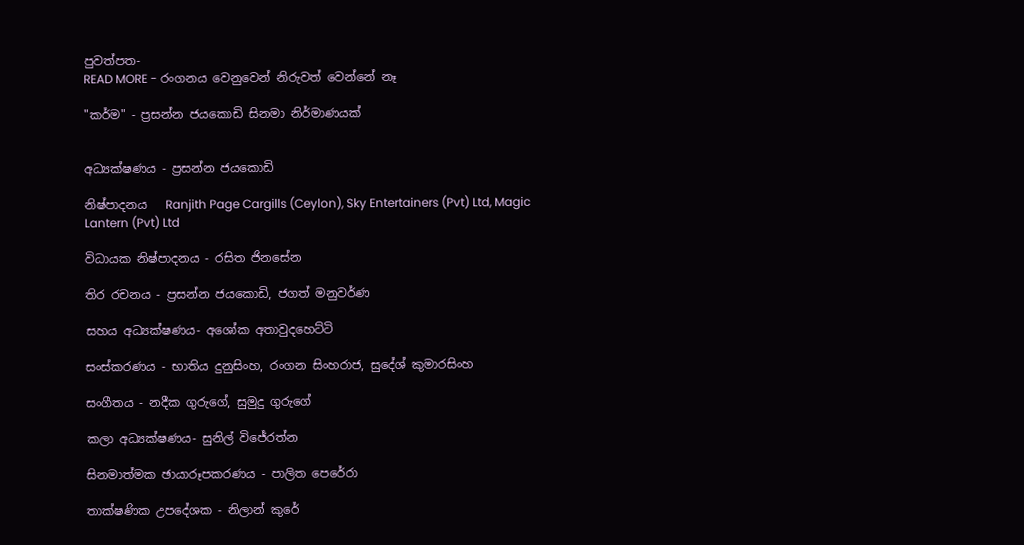පුවත්පත-
READ MORE - රංගනය වෙනුවෙන් නිරුවත් වෙන්නේ නෑ

"කර්ම" - ප්‍රසන්න ජයකොඩි සිනමා නිර්මාණයක්


අධ්‍යක්ෂණය - ප්‍රසන්න ජයකොඩි

නිෂ්පාදනය   Ranjith Page Cargills (Ceylon), Sky Entertainers (Pvt) Ltd, Magic Lantern (Pvt) Ltd

විධායක නිෂ්පාදනය - රසිත ජිනසේන

තිර රචනය - ප්‍රසන්න ජයකොඩි, ජගත් මනුවර්ණ

සහය අධ්‍යක්ෂණය- අශෝක අතාවුදහෙට්ටි

සංස්කරණය - භාතිය දුනුසිංහ, රංගන සිංහරාජ, සුදේශ් කුමාරසිංහ

සංගීතය - නදීක ගුරුගේ, සුමුදු ගුරුගේ

කලා අධ්‍යක්ෂණය- සුනිල් විජේරත්න

සිනමාත්මක ඡායාරූපකරණය - පාලිත පෙරේරා

තාක්ෂණික උපදේශක - නිලාන් කුරේ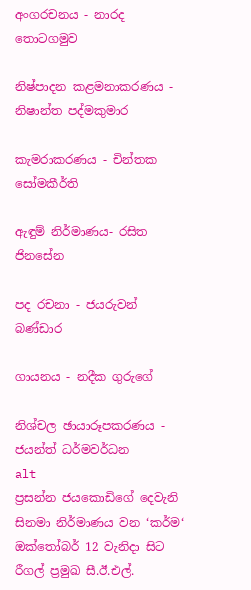අංගරචනය - නාරද තොටගමුව

නිෂ්පාදන කළමනාකරණය - නිෂාන්ත පද්මකුමාර

කැමරාකරණය - චින්තක සෝමකීර්ති

ඇඳුම් නිර්මාණය- රසිත ජිනසේන

පද රචනා - ජයරුවන් බණ්ඩාර

ගායනය - නදීක ගුරුගේ

නිශ්චල ඡායාරූපකරණය - ජයන්ත් ධර්මවර්ධන
alt
ප්‍රසන්න ජයකොඩිගේ දෙවැනි සිනමා නිර්මාණය වන ‘කර්ම‘ ඔක්තෝබර් 12 වැනිදා සිට රීගල් ප්‍රමුඛ සී.ඊ.එල්.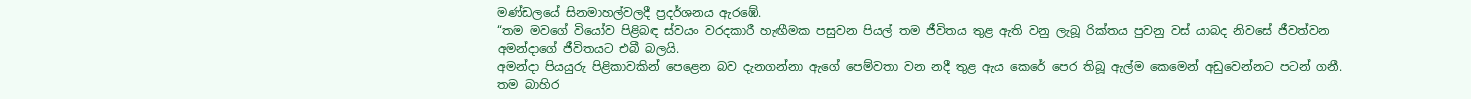මණ්ඩලයේ සිනමාහල්වලදී ප්‍රදර්ශනය ඇරඹේ.
“තම මවගේ වියෝව පිළිබඳ ස්වයං වරදකාරී හැඟීමක පසුවන පියල් තම ජීවිතය තුළ ඇති වනු ලැබූ රික්තය පුවනු වස් යාබද නිවසේ ජීවත්වන අමන්දාගේ ජීවිතයට එබී බලයි.
අමන්දා පියයුරු පිළිකාවකින් පෙළෙන බව දැනගන්නා ඇගේ පෙම්වතා වන නදී තුළ ඇය කෙරේ පෙර තිබූ ඇල්ම කෙමෙන් අඩුවෙන්නට පටන් ගනී.
තම බාහිර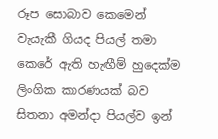රූප සොබාව කෙමෙන් වැයැකී ගියද පියල් තමා කෙරේ ඇති හැඟීම් හුදෙක්ම ලිංගික කාරණයක් බව සිතනා අමන්දා පියල්ව ඉන්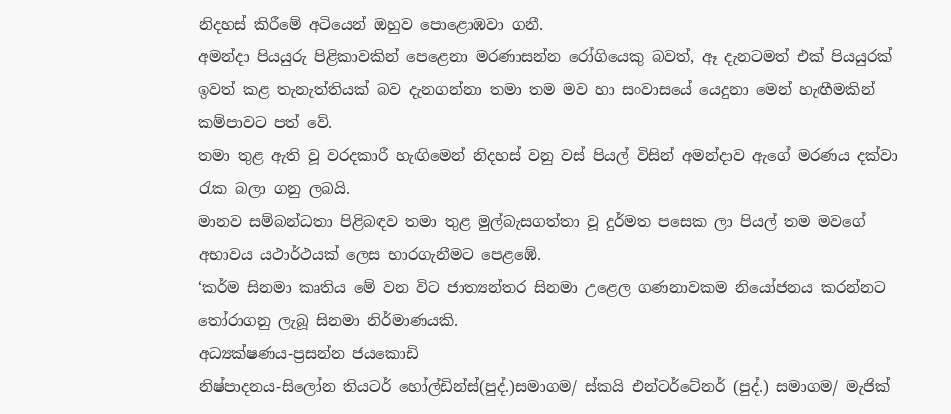නිදහස් කිරීමේ අටියෙන් ඔහුව පොළොඹවා ගනී.
අමන්දා පියයුරු පිළිකාවකින් පෙළෙනා මරණාසන්න රෝගියෙකු බවත්, ඈ දැනටමත් එක් පියයුරක් ඉවත් කළ තැනැත්තියක් බව දැනගන්නා තමා තම මව හා සංවාසයේ යෙදුනා මෙන් හැඟීමකින් කම්පාවට පත් වේ.
තමා තුළ ඇති වූ වරදකාරී හැඟිමෙන් නිදහස් වනු වස් පියල් විසින් අමන්දාව ඇගේ මරණය දක්වා රැක බලා ගනු ලබයි.
මානව සම්බන්ධතා පිළිබඳව තමා තුළ මුල්බැසගත්තා වූ දුර්මත පසෙක ලා පියල් තම මවගේ අභාවය යථාර්ථයක් ලෙස භාරගැනීමට පෙළඹේ.
‘කර්ම සිනමා කෘතිය මේ වන විට ජාත්‍යන්තර සිනමා උළෙල ගණනාවකම නියෝජනය කරන්නට තෝරාගනු ලැබූ සිනමා නිර්මාණයකි.
අධ්‍යක්ෂණය-ප්‍රසන්න ජයකොඩි
නිෂ්පාදනය-සිලෝන තියටර් හෝල්ඩින්ස්(පුද්.)සමාගම/ ස්කයි එන්ටර්ටේනර් (පුද්.) සමාගම/ මැජික්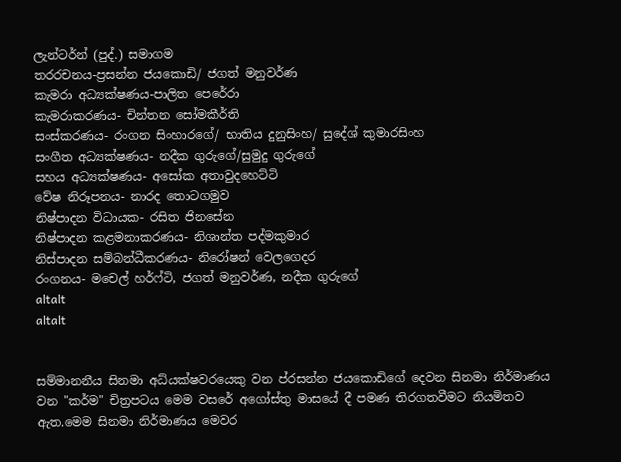ලැන්ටර්න් (පුද්.) සමාගම
තරරචනය-ප්‍රසන්න ජයකොඩි/ ජගත් මනුවර්ණ
කැමරා අධ්‍යක්ෂණය-පාලිත පෙරේරා
කැමරාකරණය- චින්තන සෝමකීර්ති
සංස්කරණය- රංගන සිංහාරගේ/ භාතිය දුනුසිංහ/ සුදේශ් කුමාරසිංහ
සංගීත අධ්‍යක්ෂණය- නදීක ගුරුගේ/සුමුදු ගුරුගේ
සහය අධ්‍යක්ෂණය- අසෝක අතාවුදහෙට්ටි
වේෂ නිරූපනය- නාරද තොටගමුව
නිෂ්පාදන විධායක- රසිත ජිනසේන
නිෂ්පාදන කළමනාකරණය- නිශාන්ත පද්මකුමාර
නිස්පාදන සම්බන්ධීකරණය- නිරෝෂන් වෙලගෙදර
රංගනය- මචෙල් හර්ෆ්ටි, ජගත් මනුවර්ණ, නදීක ගුරුගේ
altalt
altalt


සම්මානනීය සිනමා අධ්යක්ෂවරයෙකු වන ප්රසන්න ජයකොඩිගේ දෙවන සිනමා නිර්මාණය වන "කර්ම" චිත්‍රපටය මෙම වසරේ අගෝස්තු මාසයේ දී පමණ තිරගතවීමට නියමිතව ඇත.මෙම සිනමා නිර්මාණය මෙවර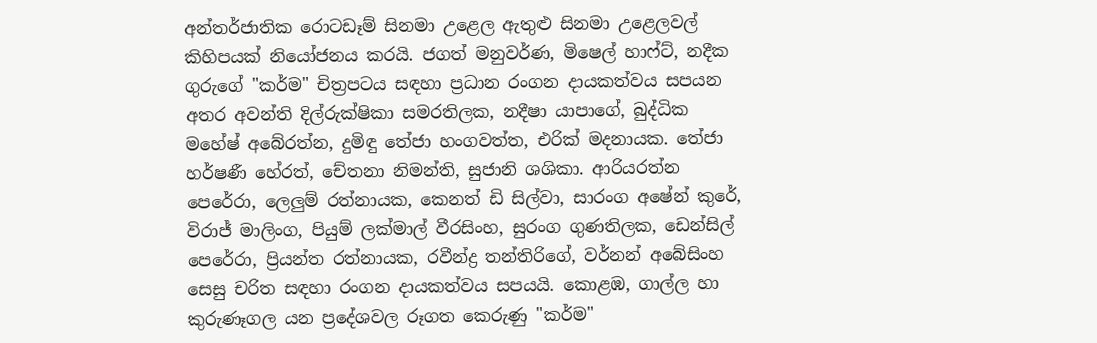අන්තර්ජාතික රොටඩෑම් සිනමා උළෙල ඇතුළු සිනමා උළෙලවල් කිහිපයක් නියෝජනය කරයි. ජගත් මනුවර්ණ, මිෂෙල් හාෆ්ට්, නදීක ගුරුගේ "කර්ම" චිත්‍රපටය සඳහා ප්‍රධාන රංගන දායකත්වය සපයන අතර අවන්ති දිල්රුක්ෂිකා සමරතිලක, නදීෂා යාපාගේ, බුද්ධික මහේෂ් අබේරත්න, දුමිඳු තේජා හංගවත්ත, එරික් මදනායක. තේජා හර්ෂණී හේරත්, චේතනා නිමන්ති, සුජානි ශශිකා. ආරියරත්න පෙරේරා, ලෙලුම් රත්නායක, කෙනත් ඩි සිල්වා, සාරංග අෂේන් කුරේ, විරාජ් මාලිංග, පියුම් ලක්මාල් වීරසිංහ, සුරංග ගුණතිලක, ඩෙන්සිල් පෙරේරා, ප්‍රියන්ත රත්නායක, රවීන්ද්‍ර තන්තිරිගේ, වර්නන් අබේසිංහ සෙසු චරිත සඳහා රංගන දායකත්වය සපයයි. කොළඹ, ගාල්ල හා කුරුණෑගල යන ප්‍රදේශවල රූගත කෙරුණු "කර්ම"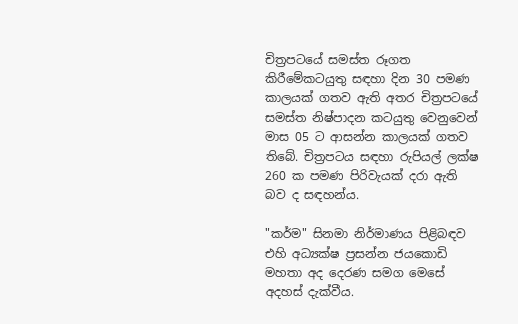චිත්‍රපටයේ සමස්ත රූගත කිරීමේකටයුතු සඳහා දින 30 පමණ කාලයක් ගතව ඇති අතර චිත්‍රපටයේ සමස්ත නිෂ්පාදන කටයුතු වෙනුවෙන් මාස 05 ට ආසන්න කාලයක් ගතව තිබේ. චිත්‍රපටය සඳහා රුපියල් ලක්ෂ 260 ක පමණ පිරිවැයක් දරා ඇති බව ද සඳහන්ය.

"කර්ම" සිනමා නිර්මාණය පිළිබඳව එහි අධ්‍යක්ෂ ප්‍රසන්න ජයකොඩි මහතා අද දෙරණ සමග මෙසේ අදහස් දැක්වීය.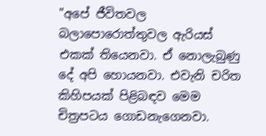"අපේ ජීවිතවල බලාපොරොත්තුවල ඇරියස් එකක් තියෙනවා. ඒ නොලැබුණු දේ අපි හොයනවා. එවැනි චරිත කිහිපයක් පිළිබඳව මෙම චිත්‍රපටය ගොඩනැගෙනවා.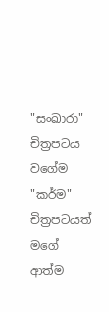"සංඛාරා" චිත්‍රපටය වගේම "කර්ම" චිත්‍රපටයත් මගේ ආත්ම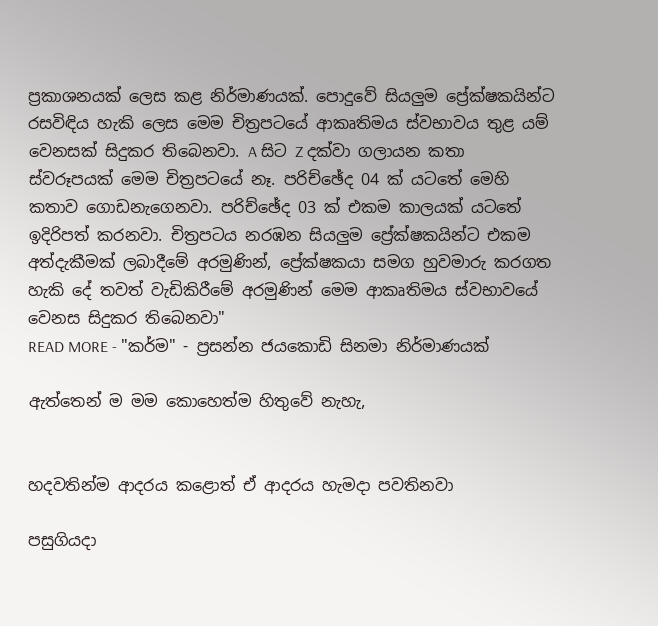ප්‍රකාශනයක් ලෙස කළ නිර්මාණයක්. පොදුවේ සියලුම ප්‍රේක්ෂකයින්ට රසවිඳිය හැකි ලෙස මෙම චිත්‍රපටයේ ආකෘතිමය ස්වභාවය තුළ යම් වෙනසක් සිදුකර තිබෙනවා. A සිට Z දක්වා ගලායන කතා ස්වරූපයක් මෙම චිත්‍රපටයේ නෑ. පරිච්ඡේද 04 ක් යටතේ මෙහි කතාව ගොඩනැගෙනවා. පරිච්ඡේද 03 ක් එකම කාලයක් යටතේ ඉදිරිපත් කරනවා. චිත්‍රපටය නරඹන සියලුම ප්‍රේක්ෂකයින්ට එකම අත්දැකීමක් ලබාදීමේ අරමුණින්, ප්‍රේක්ෂකයා සමග හුවමාරු කරගත හැකි දේ තවත් වැඩිකිරීමේ අරමුණින් මෙම ආකෘතිමය ස්වභාවයේ වෙනස සිදුකර තිබෙනවා"
READ MORE - "කර්ම" - ප්‍රසන්න ජයකොඩි සිනමා නිර්මාණයක්

ඇත්තෙන් ම මම කොහෙත්ම හිතුවේ නැහැ,


හදවතින්ම ආදරය කළොත් ඒ ආදරය හැමදා පවතිනවා

පසුගියදා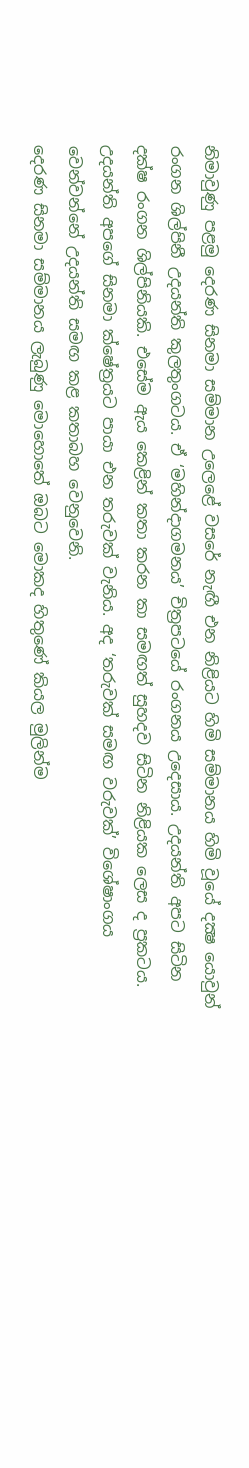නිමාවුණු පළමු දෙරණ සිනමා සම්මාන උලෙළේ වසරේ නැඟී එන නිළියට හිමි සම්මානය හිමි වූයේ දක්‍ෂ යොවුන් රංගන ශිල්පිනී උදයන්ති කුලතුංගටය. ඒ ‘මහින්දාගමනය’ චිත්‍රපටයේ රංගනය උදෙසාය. උදයන්ති අපට සිටින දක්ෂ රංගන ශිල්පිනියකි. එසේම ඇය කෙළින් කතා කරන කා සමඟත් සුහදව සිටින නිළියක ලෙස ද ප්‍රකටය. උදයන්ති අපගේ සිනමා ක්ෂේත්‍රයට පායා එන තරුවක් වැනිය. අද ‘තරුවක් සමඟ වරුවක්’ විශේෂාංගය වෙන්වන්නේ උදයන්ති සමඟ කළ කතාබහ වෙනුවෙනි.
දෙරණ සිනමා සම්මානය ලැබුණු මොහොතේ ඔබට මොකද හිතුණේ කියල මුලින්ම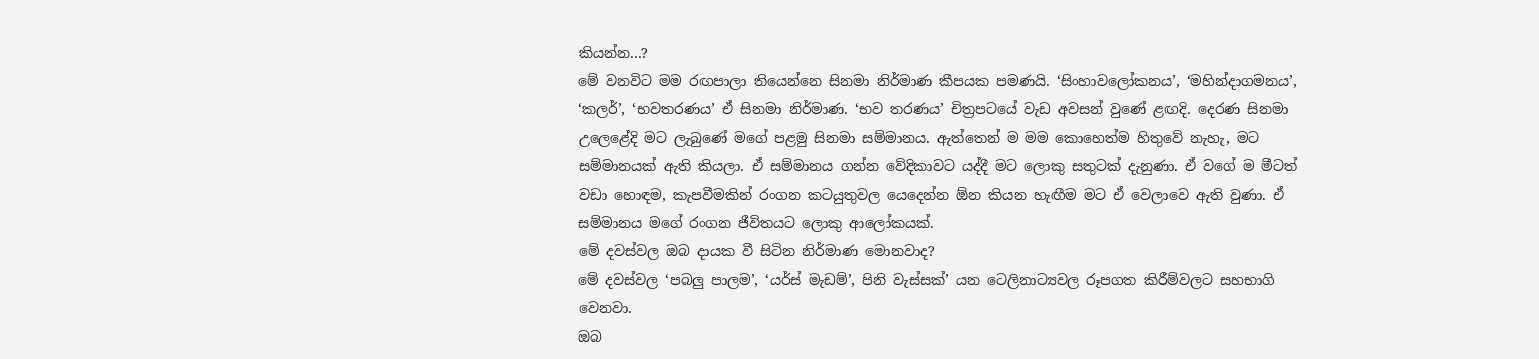කියන්න...?
මේ වනවිට මම රඟපාලා තියෙන්නෙ සිනමා නිර්මාණ කීපයක පමණයි. ‘සිංහාවලෝකනය’, ‘මහින්දාගමනය’, ‘කලර්’, ‘භවතරණය’ ඒ සිනමා නිර්මාණ. ‘භව තරණය’ චිත්‍රපටයේ වැඩ අවසන් වුණේ ළඟදි. දෙරණ සිනමා උලෙළේදි මට ලැබුණේ මගේ පළමු සිනමා සම්මානය. ඇත්තෙන් ම මම කොහෙත්ම හිතුවේ නැහැ, මට සම්මානයක් ඇති කියලා. ඒ සම්මානය ගන්න වේදිකාවට යද්දී මට ලොකු සතුටක් දැනුණා. ඒ වගේ ම මීටත් වඩා හොඳම, කැපවීමකින් රංගන කටයුතුවල යෙදෙන්න ඕන කියන හැඟීම මට ඒ වෙලාවෙ ඇති වුණා. ඒ සම්මානය මගේ රංගන ජීවිතයට ලොකු ආලෝකයක්.
මේ දවස්වල ඔබ දායක වී සිටින නිර්මාණ මොනවාද?
මේ දවස්වල ‘පබලු පාලම’, ‘යර්ස් මැඩම්’, පිනි වැස්සක්’ යන ටෙලිනාට්‍යවල රූපගත කිරීම්වලට සහභාගි වෙනවා.
ඔබ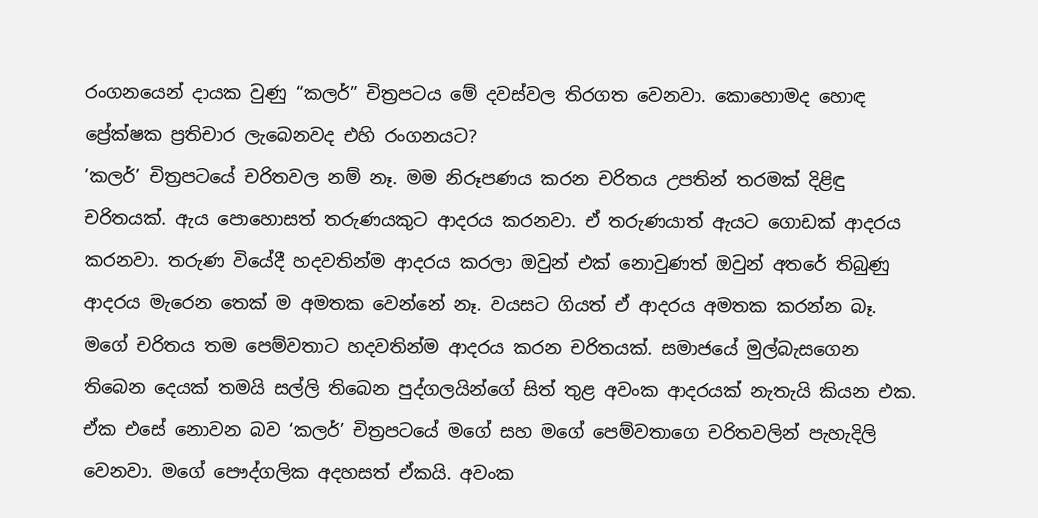රංගනයෙන් දායක වුණු “කලර්” චිත්‍රපටය මේ දවස්වල තිරගත වෙනවා. කොහොමද හොඳ ප්‍රේක්ෂක ප්‍රතිචාර ලැබෙනවද එහි රංගනයට?
’කලර්’ චිත්‍රපටයේ චරිතවල නම් නෑ. මම නිරූපණය කරන චරිතය උපතින් තරමක් දිළිඳු චරිතයක්. ඇය පොහොසත් තරුණයකුට ආදරය කරනවා. ඒ තරුණයාත් ඇයට ගොඩක් ආදරය කරනවා. තරුණ වියේදී හදවතින්ම ආදරය කරලා ඔවුන් එක් නොවුණත් ඔවුන් අතරේ තිබුණු ආදරය මැරෙන තෙක් ම අමතක වෙන්නේ නෑ. වයසට ගියත් ඒ ආදරය අමතක කරන්න බෑ. මගේ චරිතය තම පෙම්වතාට හදවතින්ම ආදරය කරන චරිතයක්. සමාජයේ මුල්බැසගෙන තිබෙන දෙයක් තමයි සල්ලි තිබෙන පුද්ගලයින්ගේ සිත් තුළ අවංක ආදරයක් නැතැයි කියන එක. ඒක එසේ නොවන බව ‘කලර්’ චිත්‍රපටයේ මගේ සහ මගේ පෙම්වතාගෙ චරිතවලින් පැහැදිලි වෙනවා. මගේ පෞද්ගලික අදහසත් ඒකයි. අවංක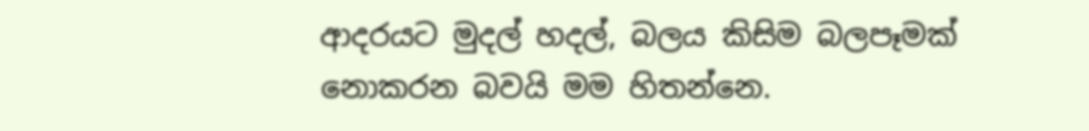ආදරයට මුදල් හදල්, බලය කිසිම බලපෑමක් නොකරන බවයි මම හිතන්නෙ.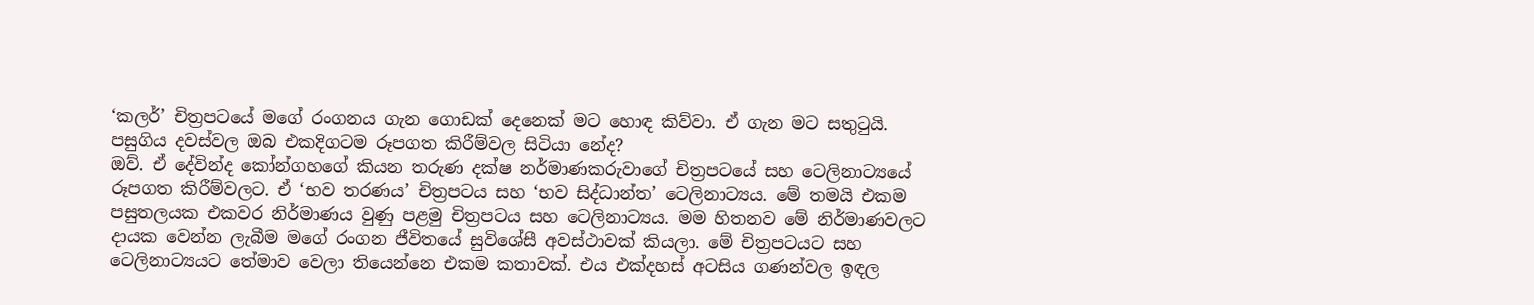‘කලර්’ චිත්‍රපටයේ මගේ රංගනය ගැන ගොඩක් දෙනෙක් මට හොඳ කිව්වා. ඒ ගැන මට සතුටුයි.
පසුගිය දවස්වල ඔබ එකදිගටම රූපගත කිරීම්වල සිටියා නේද?
ඔව්. ඒ දේවින්ද කෝන්ගහගේ කියන තරුණ දක්ෂ නර්මාණකරුවාගේ චිත්‍රපටයේ සහ ටෙලිනාට්‍යයේ රූපගත කිරීම්වලට. ඒ ‘භව තරණය’ චිත්‍රපටය සහ ‘භව සිද්ධාන්ත’ ටෙලිනාට්‍යය. මේ තමයි එකම පසුතලයක එකවර නිර්මාණය වුණු පළමු චිත්‍රපටය සහ ටෙලිනාට්‍යය. මම හිතනව මේ නිර්මාණවලට දායක වෙන්න ලැබීම මගේ රංගන ජීවිතයේ සුවිශේසී අවස්ථාවක් කියලා. මේ චිත්‍රපටයට සහ ටෙලිනාට්‍යයට තේමාව වෙලා තියෙන්නෙ එකම කතාවක්. එය එක්දහස් අටසිය ගණන්වල ඉඳල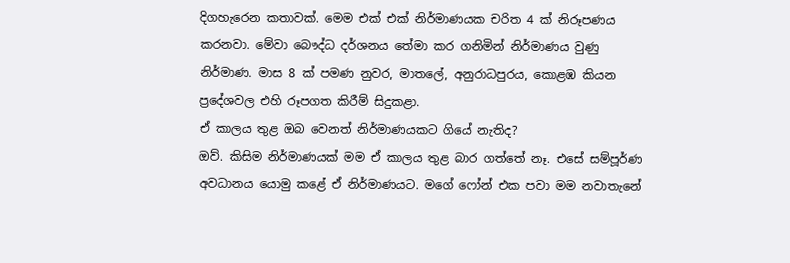දිගහැරෙන කතාවක්. මෙම එක් එක් නිර්මාණයක චරිත 4 ක් නිරූපණය කරනවා. මේවා බෞද්ධ දර්ශනය තේමා කර ගනිමින් නිර්මාණය වුණු නිර්මාණ. මාස 8 ක් පමණ නුවර, මාතලේ, අනුරාධපුරය, කොළඹ කියන ප්‍රදේශවල එහි රූපගත කිරීම් සිදුකළා.
ඒ කාලය තුළ ඔබ වෙනත් නිර්මාණයකට ගියේ නැතිද?
ඔව්. කිසිම නිර්මාණයක් මම ඒ කාලය තුළ බාර ගත්තේ නෑ. එසේ සම්පූර්ණ අවධානය යොමු කළේ ඒ නිර්මාණයට. මගේ ෆෝන් එක පවා මම නවාතැනේ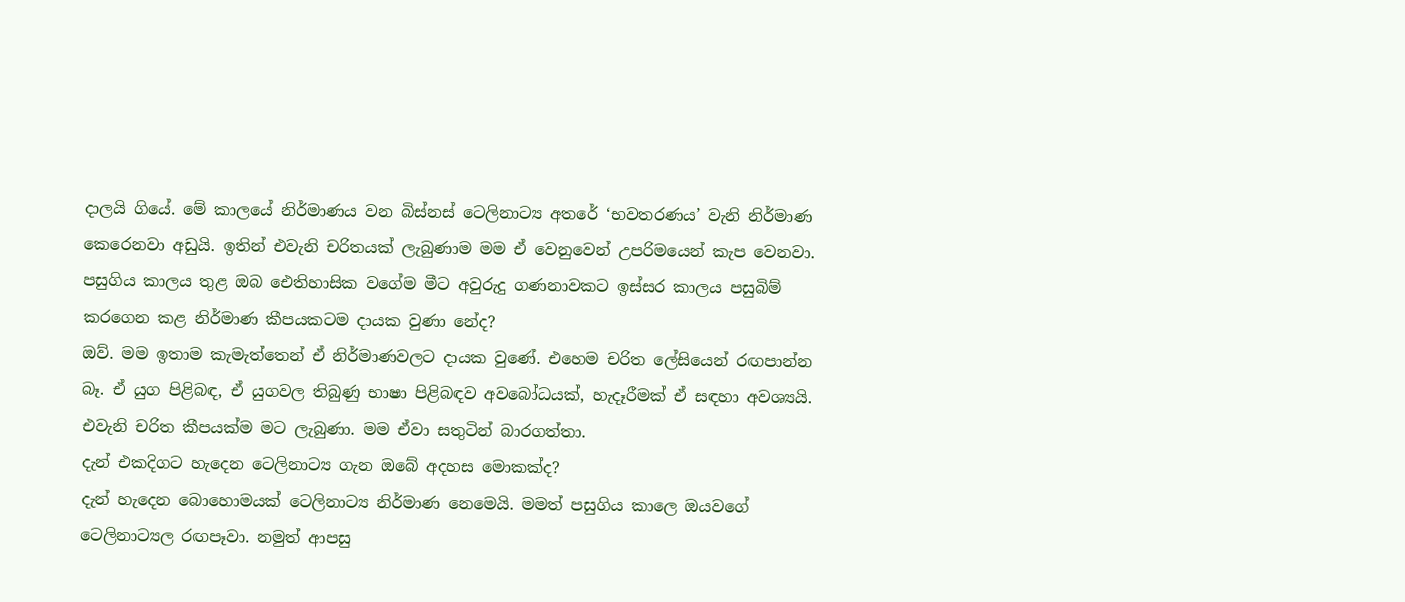දාලයි ගියේ. මේ කාලයේ නිර්මාණය වන බිස්නස් ටෙලිනාට්‍ය අතරේ ‘භවතරණය’ වැනි නිර්මාණ කෙරෙනවා අඩුයි. ඉතින් එවැනි චරිතයක් ලැබුණාම මම ඒ වෙනුවෙන් උපරිමයෙන් කැප වෙනවා.
පසුගිය කාලය තුළ ඔබ ඓතිහාසික වගේම මීට අවුරුදු ගණනාවකට ඉස්සර කාලය පසුබිම් කරගෙන කළ නිර්මාණ කීපයකටම දායක වුණා නේද?
ඔව්. මම ඉතාම කැමැත්තෙන් ඒ නිර්මාණවලට දායක වුණේ. එහෙම චරිත ලේසියෙන් රඟපාන්න බෑ. ඒ යුග පිළිබඳ, ඒ යුගවල තිබුණු භාෂා පිළිබඳව අවබෝධයක්, හැදෑරීමක් ඒ සඳහා අවශ්‍යයි. එවැනි චරිත කීපයක්ම මට ලැබුණා. මම ඒවා සතුටින් බාරගත්තා.
දැන් එකදිගට හැදෙන ටෙලිනාට්‍ය ගැන ඔබේ අදහස මොකක්ද?
දැන් හැදෙන බොහොමයක් ටෙලිනාට්‍ය නිර්මාණ නෙමෙයි. මමත් පසුගිය කාලෙ ඔයවගේ ටෙලිනාට්‍යල රඟපෑවා. නමුත් ආපසු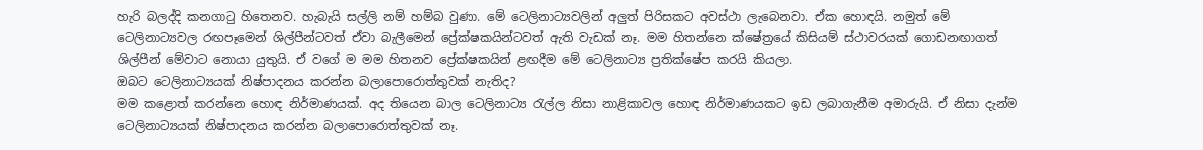හැරි බලද්දි කනගාටු හිතෙනව. හැබැයි සල්ලි නම් හම්බ වුණා. මේ ටෙලිනාට්‍යවලින් අලුත් පිරිසකට අවස්ථා ලැබෙනවා. ඒක හොඳයි. නමුත් මේ ටෙලිනාට්‍යවල රඟපෑමෙන් ශිල්පීන්ටවත් ඒවා බැලීමෙන් ප්‍රේක්ෂකයින්ටවත් ඇති වැඩක් නෑ. මම හිතන්නෙ ක්ෂේත්‍රයේ කිසියම් ස්ථාවරයක් ගොඩනඟාගත් ශිල්පීන් මේවාට නොයා යුතුයි. ඒ වගේ ම මම හිතනව ප්‍රේක්ෂකයින් ළඟදීම මේ ටෙලිනාට්‍ය ප්‍රතික්ෂේප කරයි කියලා.
ඔබට ටෙලිනාට්‍යයක් නිෂ්පාදනය කරන්න බලාපොරොත්තුවක් නැතිද?
මම කළොත් කරන්නෙ හොඳ නිර්මාණයක්. අද තියෙන බාල ටෙලිනාට්‍ය රැල්ල නිසා නාළිකාවල හොඳ නිර්මාණයකට ඉඩ ලබාගැනීම අමාරුයි. ඒ නිසා දැන්ම ටෙලිනාට්‍යයක් නිෂ්පාදනය කරන්න බලාපොරොත්තුවක් නෑ.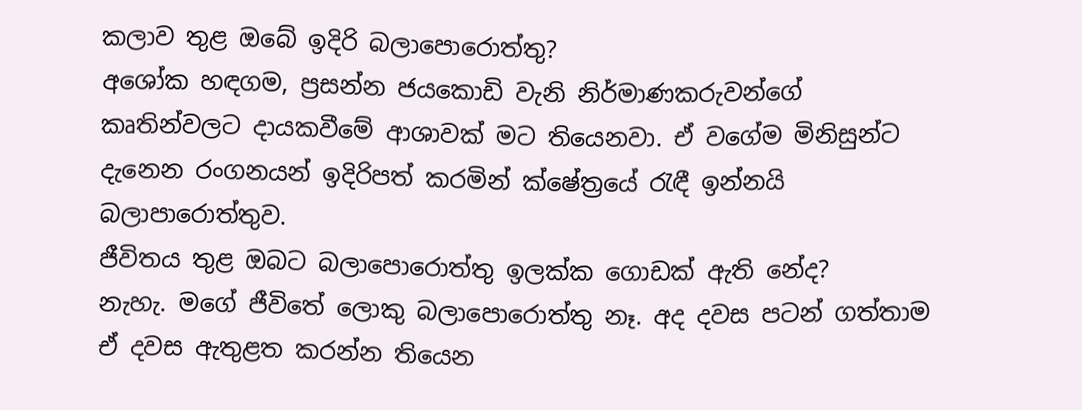කලාව තුළ ඔබේ ඉදිරි බලාපොරොත්තු?
අශෝක හඳගම, ප්‍රසන්න ජයකොඩි වැනි නිර්මාණකරුවන්ගේ කෘතින්වලට දායකවීමේ ආශාවක් මට තියෙනවා. ඒ වගේම මිනිසුන්ට දැනෙන රංගනයන් ඉදිරිපත් කරමින් ක්ෂේත්‍රයේ රැඳී ඉන්නයි බලාපාරොත්තුව.
ජීවිතය තුළ ඔබට බලාපොරොත්තු ඉලක්ක ගොඩක් ඇති නේද?
නැහැ. මගේ ජීවිතේ ලොකු බලාපොරොත්තු නෑ. අද දවස පටන් ගත්තාම ඒ දවස ඇතුළත කරන්න තියෙන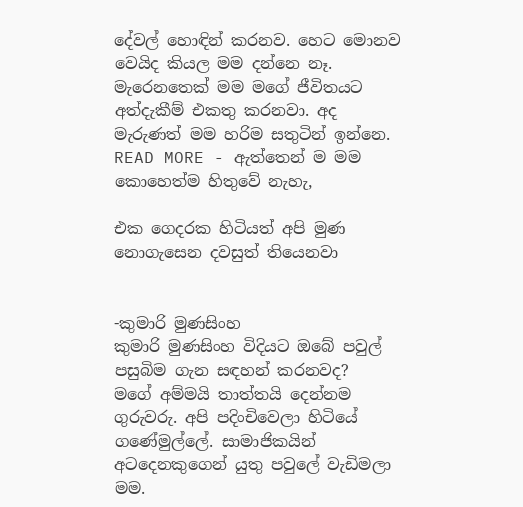දේවල් හොඳින් කරනව. හෙට මොනව වෙයිද කියල මම දන්නෙ නෑ. මැරෙනතෙක් මම මගේ ජීවිතයට අත්දැකීම් එකතු කරනවා. අද මැරුණත් මම හරිම සතුටින් ඉන්නෙ.
READ MORE - ඇත්තෙන් ම මම කොහෙත්ම හිතුවේ නැහැ,

එක ගෙදරක හිටියත් අපි මුණ නොගැසෙන දවසුත් තියෙනවා


-කුමාරි මුණසිංහ
කුමාරි මුණසිංහ විදියට ඔබේ පවුල් පසුබිම ගැන සඳහන් කරනවද?
මගේ අම්මයි තාත්තයි දෙන්නම ගුරුවරු. අපි පදිංචිවෙලා හිටියේ ගණේමුල්ලේ. සාමාජිකයින් අටදෙනකුගෙන් යුතු පවුලේ වැඩිමලා මම.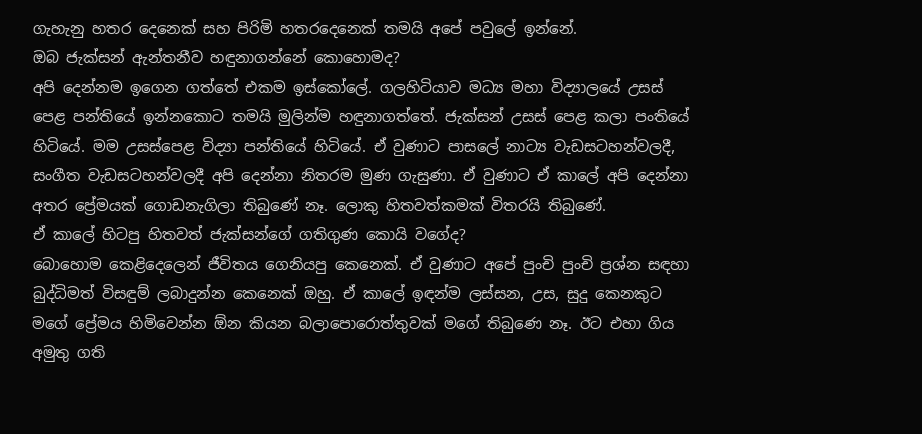ගැහැනු හතර දෙනෙක් සහ පිරිමි හතරදෙනෙක් තමයි අපේ පවුලේ ඉන්නේ.
ඔබ ජැක්සන් ඇන්තනීව හඳුනාගන්නේ කොහොමද?
අපි දෙන්නම ඉගෙන ගත්තේ එකම ඉස්කෝලේ. ගලහිටියාව මධ්‍ය මහා විද්‍යාලයේ උසස් පෙළ පන්තියේ ඉන්නකොට තමයි මුලින්ම හඳුනාගත්තේ. ජැක්සන් උසස් පෙළ කලා පංතියේ හිටියේ. මම උසස්පෙළ විද්‍යා පන්තියේ හිටියේ. ඒ වුණාට පාසලේ නාට්‍ය වැඩසටහන්වලදී, සංගීත වැඩසටහන්වලදී අපි දෙන්නා නිතරම මුණ ගැසුණා. ඒ වුණාට ඒ කාලේ අපි දෙන්නා අතර ප්‍රේමයක් ගොඩනැගිලා තිබුණේ නෑ. ලොකු හිතවත්කමක් විතරයි තිබුණේ.
ඒ කාලේ හිටපු හිතවත් ජැක්සන්ගේ ගතිගුණ කොයි වගේද?
බොහොම කෙළිදෙලෙන් ජීවිතය ගෙනියපු කෙනෙක්. ඒ වුණාට අපේ පුංචි පුංචි ප්‍රශ්න සඳහා බුද්ධිමත් විසඳුම් ලබාදුන්න කෙනෙක් ඔහු. ඒ කාලේ ඉඳන්ම ලස්සන, උස, සුදු කෙනකුට මගේ ප්‍රේමය හිමිවෙන්න ඕන කියන බලාපොරොත්තුවක් මගේ තිබුණෙ නෑ. ඊට එහා ගිය අමුතු ගති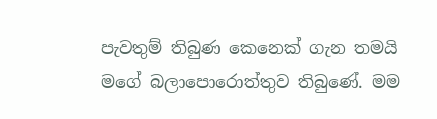පැවතුම් තිබුණ කෙනෙක් ගැන තමයි මගේ බලාපොරොත්තුව තිබුණේ. මම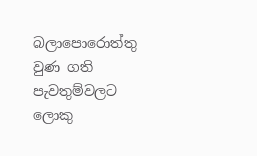බලාපොරොත්තු වුණ ගති පැවතුම්වලට ලොකු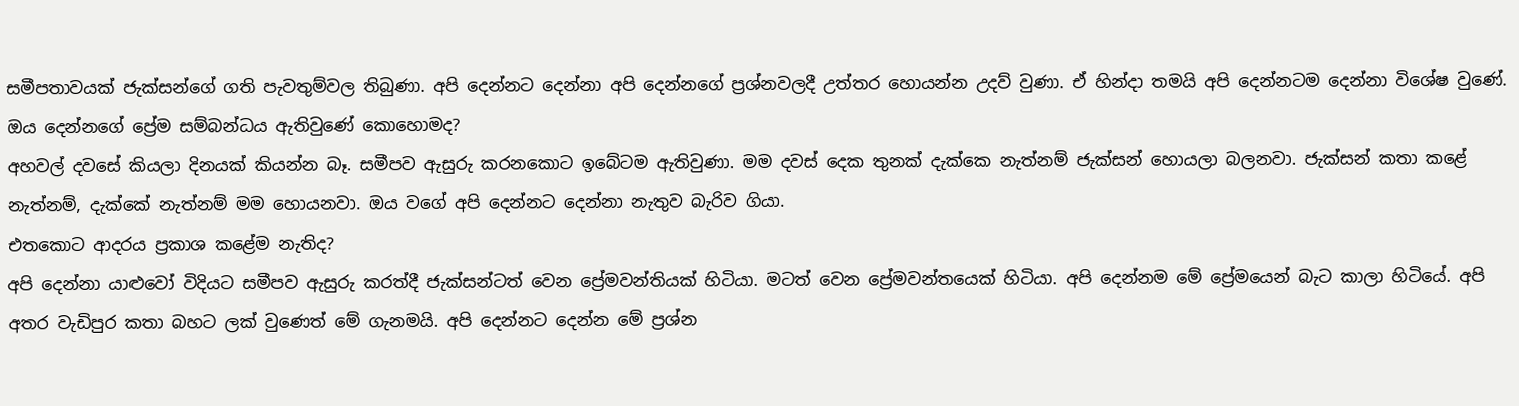සමීපතාවයක් ජැක්සන්ගේ ගති පැවතුම්වල තිබුණා. අපි දෙන්නට දෙන්නා අපි දෙන්නගේ ප්‍රශ්නවලදී උත්තර හොයන්න උදව් වුණා. ඒ හින්දා තමයි අපි දෙන්නටම දෙන්නා විශේෂ වුණේ.
ඔය දෙන්නගේ ප්‍රේම සම්බන්ධය ඇතිවුණේ කොහොමද?
අහවල් දවසේ කියලා දිනයක් කියන්න බෑ. සමීපව ඇසුරු කරනකොට ඉබේටම ඇතිවුණා. මම දවස් දෙක තුනක් දැක්කෙ නැත්නම් ජැක්සන් හොයලා බලනවා. ජැක්සන් කතා කළේ නැත්නම්, දැක්කේ නැත්නම් මම හොයනවා. ඔය වගේ අපි දෙන්නට දෙන්නා නැතුව බැරිව ගියා.
එතකොට ආදරය ප්‍රකාශ කළේම නැතිද?
අපි දෙන්නා යාළුවෝ විදියට සමීපව ඇසුරු කරත්දී ජැක්සන්ටත් වෙන ප්‍රේමවන්තියක් හිටියා. මටත් වෙන ප්‍රේමවන්තයෙක් හිටියා. අපි දෙන්නම මේ ප්‍රේමයෙන් බැට කාලා හිටියේ. අපි අතර වැඩිපුර කතා බහට ලක් වුණෙත් මේ ගැනමයි. අපි දෙන්නට දෙන්න මේ ප්‍රශ්න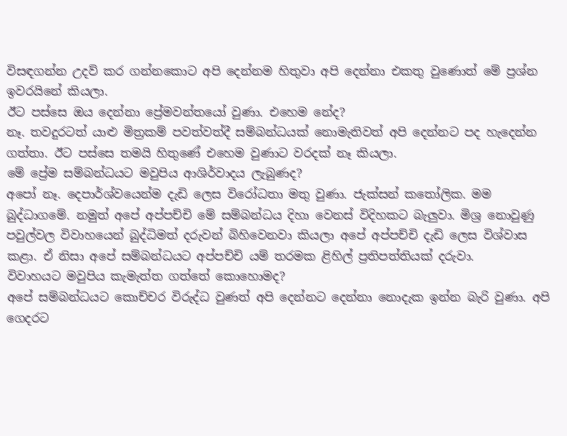විසඳගන්න උදව් කර ගන්නකොට අපි දෙන්නම හිතුවා අපි දෙන්නා එකතු වුණොත් මේ ප්‍රශ්න ඉවරයිනේ කියලා.
ඊට පස්සෙ ඔය දෙන්නා ප්‍රේමවන්තයෝ වුණා. එහෙම නේද?
නෑ. තවදුරටත් යාළු මිත්‍රකම් පවත්වත්දී සම්බන්ධයක් නොමැතිවත් අපි දෙන්නට පද හැදෙන්න ගත්තා. ඊට පස්සෙ තමයි හිතුණේ එහෙම වුණාට වරදක් නෑ කියලා.
මේ ප්‍රේම සම්බන්ධයට මවුපිය ආශිර්වාදය ලැබුණද?
අපෝ නෑ. දෙපාර්ශ්වයෙන්ම දැඩි ලෙස විරෝධතා මතු වුණා. ජැක්සන් කතෝලික. මම බුද්ධාගමේ. නමුත් අපේ අප්පච්චි මේ සම්බන්ධය දිහා වෙනස් විදිහකට බැලුවා. මිශ්‍ර නොවුණු පවුල්වල විවාහයෙන් බුද්ධිමත් දරුවන් බිහිවෙනවා කියලා අපේ අප්පච්චි දැඩි ලෙස විශ්වාස කළා. ඒ නිසා අපේ සම්බන්ධයට අප්පච්චි යම් තරමක ළිහිල් ප්‍රතිපත්තියක් දරුවා.
විවාහයට මවුපිය කැමැත්ත ගත්තේ කොහොමද?
අපේ සම්බන්ධයට කොච්චර විරුද්ධ වුණත් අපි දෙන්නට දෙන්නා නොදැක ඉන්න බැරි වුණා. අපි ගෙදරට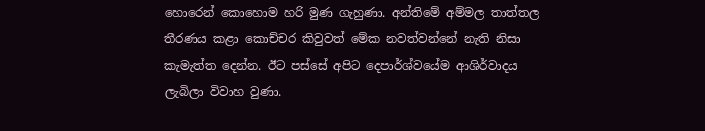හොරෙන් කොහොම හරි මුණ ගැහුණා. අන්තිමේ අම්මල තාත්තල තීරණය කළා කොච්චර කිවුවත් මේක නවත්වන්නේ නැති නිසා කැමැත්ත දෙන්න. ඊට පස්සේ අපිට දෙපාර්ශ්වයේම ආශිර්වාදය ලැබිලා විවාහ වුණා.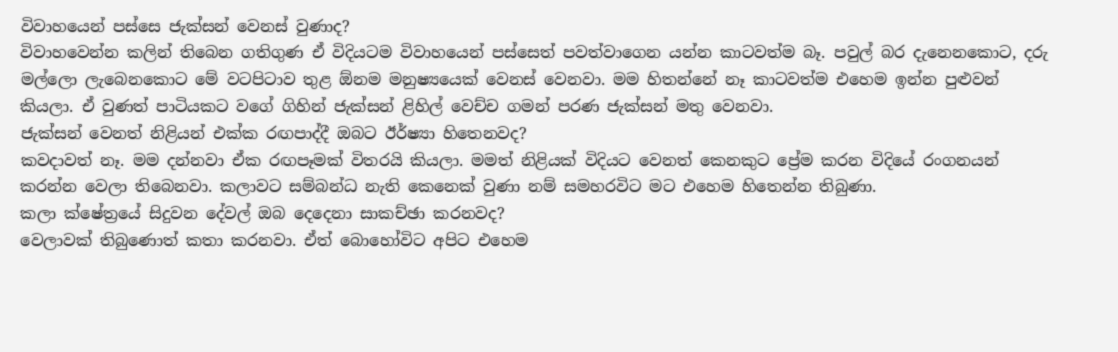විවාහයෙන් පස්සෙ ජැක්සන් වෙනස් වුණාද?
විවාහවෙන්න කලින් තිබෙන ගතිගුණ ඒ විදියටම විවාහයෙන් පස්සෙත් පවත්වාගෙන යන්න කාටවත්ම බෑ. පවුල් බර දැනෙනකොට, දරු මල්ලො ලැබෙනකොට මේ වටපිටාව තුළ ඕනම මනුෂ්‍යයෙක් වෙනස් වෙනවා. මම හිතන්නේ නෑ කාටවත්ම එහෙම ඉන්න පුළුවන් කියලා. ඒ වුණත් පාටියකට වගේ ගිහින් ජැක්සන් ළිහිල් වෙච්ච ගමන් පරණ ජැක්සන් මතු වෙනවා.
ජැක්සන් වෙනත් නිළියන් එක්ක රඟපාද්දී ඔබට ඊර්ෂ්‍යා හිතෙනවද?
කවදාවත් නෑ. මම දන්නවා ඒක රඟපෑමක් විතරයි කියලා. මමත් නිළියක් විදියට වෙනත් කෙනකුට ප්‍රේම කරන විදියේ රංගනයන් කරන්න වෙලා තිබෙනවා. කලාවට සම්බන්ධ නැති කෙනෙක් වුණා නම් සමහරවිට මට එහෙම හිතෙන්න තිබුණා.
කලා ක්ෂේත්‍රයේ සිදුවන දේවල් ඔබ දෙදෙනා සාකච්ඡා කරනවද?
වෙලාවක් තිබුණොත් කතා කරනවා. ඒත් බොහෝවිට අපිට එහෙම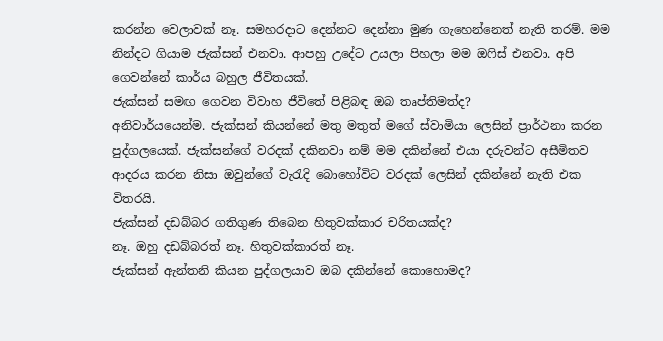කරන්න වෙලාවක් නෑ. සමහරදාට දෙන්නට දෙන්නා මුණ ගැහෙන්නෙත් නැති තරම්. මම නින්දට ගියාම ජැක්සන් එනවා. ආපහු උදේට උයලා පිහලා මම ඔෆිස් එනවා. අපි ගෙවන්නේ කාර්ය බහුල ජීවිතයක්.
ජැක්සන් සමඟ ගෙවන විවාහ ජීවිතේ පිළිබඳ ඔබ තෘප්තිමත්ද?
අනිවාර්යයෙන්ම. ජැක්සන් කියන්නේ මතු මතුත් මගේ ස්වාමියා ලෙසින් ප්‍රාර්ථනා කරන පුද්ගලයෙක්. ජැක්සන්ගේ වරදක් දකිනවා නම් මම දකින්නේ එයා දරුවන්ට අසීමිතව ආදරය කරන නිසා ඔවුන්ගේ වැරැදි බොහෝවිට වරදක් ලෙසින් දකින්නේ නැති එක විතරයි.
ජැක්සන් දඩබ්බර ගතිගුණ තිබෙන හිතුවක්කාර චරිතයක්ද?
නෑ. ඔහු දඩබ්බරත් නෑ. හිතුවක්කාරත් නෑ.
ජැක්සන් ඇන්තනි කියන පුද්ගලයාව ඔබ දකින්නේ කොහොමද?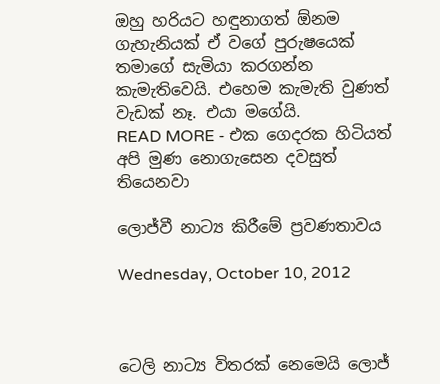ඔහු හරියට හඳුනාගත් ඕනම ගැහැනියක් ඒ වගේ පුරුෂයෙක් තමාගේ සැමියා කරගන්න කැමැතිවෙයි. එහෙම කැමැති වුණත් වැඩක් නෑ. එයා මගේයි.
READ MORE - එක ගෙදරක හිටියත් අපි මුණ නොගැසෙන දවසුත් තියෙනවා

ලොජ්වී නාට්‍ය කිරීමේ ප්‍රවණතාවය

Wednesday, October 10, 2012



ටෙලි නාට්‍ය විතරක් නෙමෙයි ලොජ්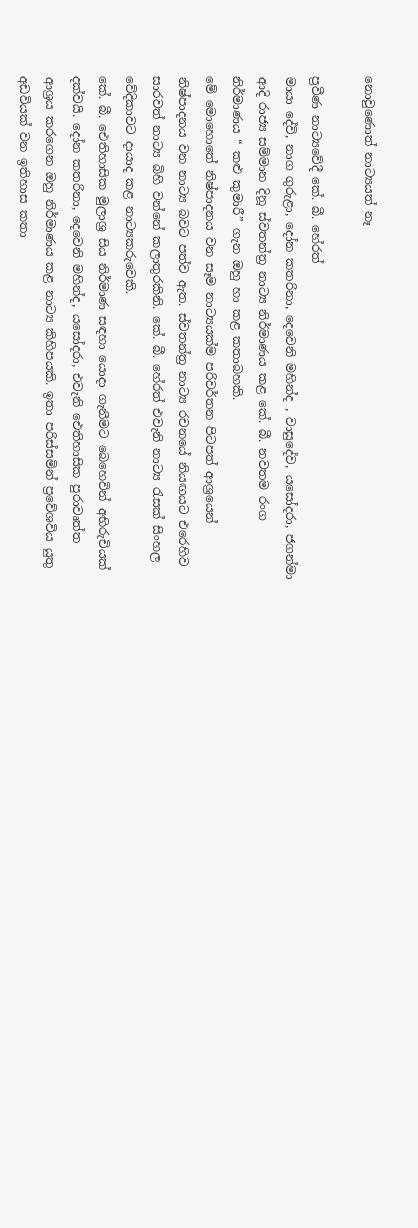නොවුණොත් නාට්‍යයත් නෑ

ප්‍රවීණ නාට්‍යවේදී කේ. බී. හේරත්
මායා දේවි, නාග ගුරුළා, දෝන කතරිනා, දෙවෙනි මහින්ද , වාසුදේව, යසෝදරා, ජගන්මා ආදි රාජ්‍ය සම්මාන දිනූ ස්වතන්ත්‍ර නාට්‍ය නිර්මාණය කළ කේ. බී. නවතම රංග නිර්මාණය “ කළු කුමාරී” ගැන ඔහු හා කළ කතාබහකි.
මේ මොහොතේ නිෂ්පාදනය වන සෑම නාට්‍යයක්ම පරිවර්තන පිටපත් ආශ්‍රයෙන් නිෂ්පාදනය වන නාට්‍ය බවට පත්ව ඇත. ස්වතන්ත්‍ර නාට්‍ය රචනයේ නියඟයට එරෙහිව සාරවත් නාට්‍ය බිහි වන්නේ කලාතුරකිනි. කේ. බී. හේරත් එවැනි නාට්‍ය රැසක් සිංහල වේදිකාවට දායාද කළ නාට්‍යකරුවෙකි.
කේ. බී. ඓතිහාසික මුලාශ්‍ර සිය නිර්මාණ සඳහා යොදා ගැනීමට බෙහෙවින් අභිරුචියක් දක්වයි. දෝන කතරිනා, දෙවෙනි මහින්ද, යසෝදරා, එවැනි ඓතිහාසික පුරාවෘත්ත ආශ්‍රය කරගෙන ඔහු නිර්මාණය කළ නාට්‍ය කිහිපයකි. ඉතා පරිස්සමින් ප්‍රවේශවිය යුතු අඩවියක් වන ඉතිහාස කතා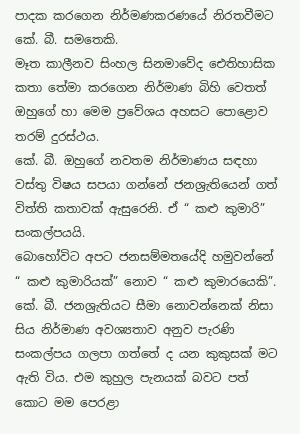පාදක කරගෙන නිර්මණකරණයේ නිරතවීමට කේ. බී. සමතෙකි.
මෑත කාලීනව සිංහල සිනමාවේද ඓතිහාසික කතා තේමා කරගෙන නිර්මාණ බිහි වෙතත් ඔහුගේ හා මෙම ප්‍රවේශය අහසට පොළොව තරම් දුරස්ථය.
කේ. බී. ඔහුගේ නවතම නිර්මාණය සඳහා වස්තු විෂය සපයා ගන්නේ ජනශ්‍රැතියෙන් ගත් විත්ති කතාවක් ඇසුරෙනි. ඒ “ කළු කුමාරි” සංකල්පයයි.
බොහෝවිට අපට ජනසම්මතයේදි හමුවන්නේ “ කළු කුමාරියක්” නොව “ කළු කුමාරයෙකි”. කේ. බී. ජනශ්‍රැතියට සීමා නොවන්නෙක් නිසා සිය නිර්මාණ අවශ්‍යතාව අනුව පැරණි සංකල්පය ගලපා ගත්තේ ද යන කුකුසක් මට ඇති විය. එම කුහුල පැනයක් බවට පත් කොට මම පෙරළා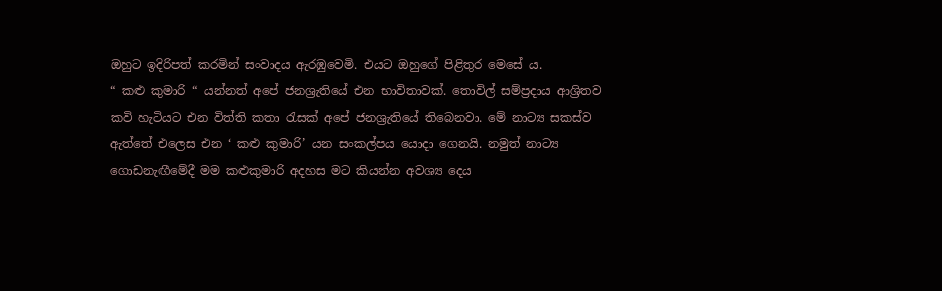ඔහුට ඉදිරිපත් කරමින් සංවාදය ඇරඹුවෙමි. එයට ඔහුගේ පිළිතුර මෙසේ ය.
“ කළු කුමාරි “ යන්නත් අපේ ජනශ්‍රැතියේ එන භාවිතාවක්. තොවිල් සම්ප්‍රදාය ආශ්‍රිතව කවි හැටියට එන විත්ති කතා රැසක් අපේ ජනශ්‍රැතියේ තිබෙනවා. මේ නාට්‍ය සකස්ව ඇත්තේ එලෙස එන ‘ කළු කුමාරි’ යන සංකල්පය යොදා ගෙනයි. නමුත් නාට්‍ය ගොඩනැඟීමේදී මම කළුකුමාරි අදහස මට කියන්න අවශ්‍ය දෙය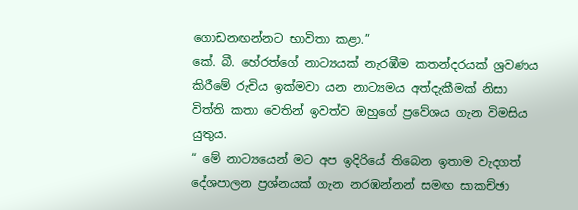ගොඩනඟන්නට භාවිතා කළා.”
කේ. බී. හේරත්ගේ නාට්‍යයක් නැරඹීම කතන්දරයක් ශ්‍රවණය කිරීමේ රුචිය ඉක්මවා යන නාට්‍යමය අත්දැකීමක් නිසා විත්ති කතා වෙතින් ඉවත්ව ඔහුගේ ප්‍රවේශය ගැන විමසිය යුතුය.
“ මේ නාට්‍යයෙන් මට අප ඉදිරියේ තිබෙන ඉතාම වැදගත් දේශපාලන ප්‍රශ්නයක් ගැන නරඹන්නන් සමඟ සාකච්ඡා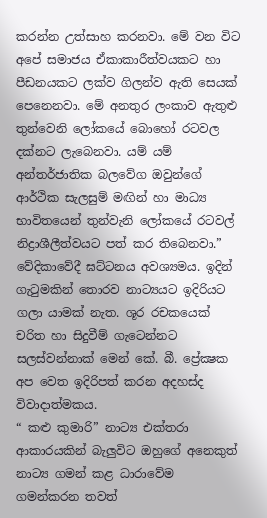කරන්න උත්සාහ කරනවා. මේ වන විට අපේ සමාජය ඒකාකාරීත්වයකට හා පීඩනයකට ලක්ව ගිලන්ව ඇති සෙයක් පෙනෙනවා. මේ අනතුර ලංකාව ඇතුළු තුන්වෙනි ලෝකයේ බොහෝ රටවල දක්නට ලැබෙනවා. යම් යම් අන්තර්ජාතික බලවේග ඔවුන්ගේ ආර්ථික සැලසුම් මඟින් හා මාධ්‍ය භාවිතයෙන් තුන්වැනි ලෝකයේ රටවල් නිද්‍රාශීලීත්වයට පත් කර තිබෙනවා.”
වේදිකාවේදී ඝට්ටනය අවශ්‍යමය. ඉදින් ගැටුමකින් තොරව නාට්‍යයට ඉදිරියට ගලා යාමක් නැත. ශූර රචකයෙක් චරිත හා සිදුවීම් ගැටෙන්නට සලස්වන්නාක් මෙන් කේ. බී. ප්‍රේක්‍ෂක අප වෙත ඉදිරිපත් කරන අදහස්ද විවාදාත්මකය.
“ කළු කුමාරි” නාට්‍ය එක්තරා ආකාරයකින් බැලුවිට ඔහුගේ අනෙකුත් නාට්‍ය ගමන් කළ ධාරාවේම ගමන්කරන තවත්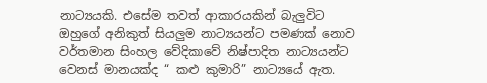නාට්‍යයකි. එසේම තවත් ආකාරයකින් බැලුවිට ඔහුගේ අනිකුත් සියලුම නාට්‍යයන්ට පමණක් නොව වර්තමාන සිංහල වේදිකාවේ නිෂ්පාදිත නාට්‍යයන්ට වෙනස් මානයක්ද “ කළු කුමාරි” නාට්‍යයේ ඇත.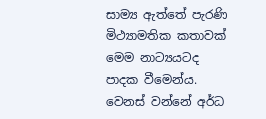සාම්‍ය ඇත්තේ පැරණි මිථ්‍යාමතික කතාවක් මෙම නාට්‍යයටද පාදක වීමෙන්ය. වෙනස් වන්නේ අර්ධ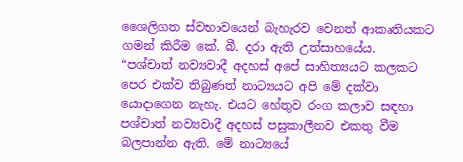ශෛලිගත ස්වභාවයෙන් බැහැරව වෙනත් ආකෘතියකට ගමන් කිරීම කේ. බී. දරා ඇති උත්සාහයේය.
“පශ්චාත් නව්‍යවාදී අදහස් අපේ සාහිත්‍යයට කලකට පෙර එක්ව තිබුණත් නාට්‍යයට අපි මේ දක්වා යොදාගෙන නැහැ. එයට හේතුව රංග කලාව සඳහා පශ්චාත් නව්‍යවාදී අදහස් පසුකාලීනව එකතු වීම බලපාන්න ඇති. මේ නාට්‍යයේ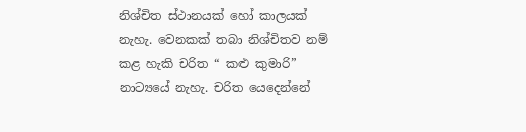නිශ්චිත ස්ථානයක් හෝ කාලයක් නැහැ. වෙනකක් තබා නිශ්චිතව නම් කළ හැකි චරිත “ කළු කුමාරි” නාට්‍යයේ නැහැ. චරිත යෙදෙන්නේ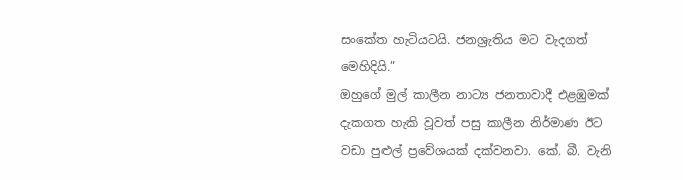සංකේත හැටියටයි. ජනශ්‍රැතිය මට වැදගත් මෙහිදියි.”
ඔහුගේ මුල් කාලීන නාට්‍ය ජනතාවාදී එළඹුමක් දැකගත හැකි වූවත් පසු කාලීන නිර්මාණ ඊට වඩා පුළුල් ප්‍රවේශයක් දක්වනවා. කේ. බී. වැනි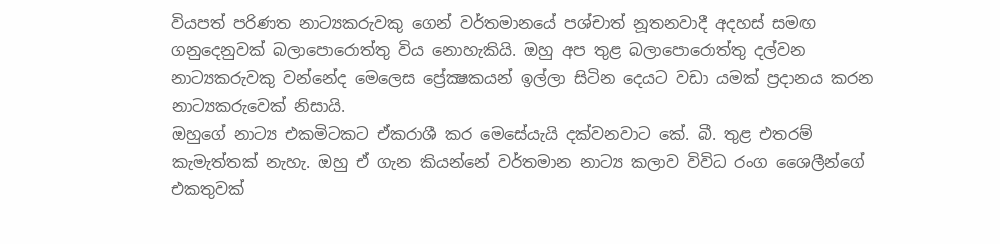වියපත් පරිණත නාට්‍යකරුවකු ගෙන් වර්තමානයේ පශ්චාත් නූතනවාදී අදහස් සමඟ ගනුදෙනුවක් බලාපොරොත්තු විය නොහැකියි. ඔහු අප තුළ බලාපොරොත්තු දල්වන නාට්‍යකරුවකු වන්නේද මෙලෙස ප්‍රේක්‍ෂකයන් ඉල්ලා සිටින දෙයට වඩා යමක් ප්‍රදානය කරන නාට්‍යකරුවෙක් නිසායි.
ඔහුගේ නාට්‍ය එකමිටකට ඒකරාශී කර මෙසේයැයි දක්වනවාට කේ. බී. තුළ එතරම් කැමැත්තක් නැහැ. ඔහු ඒ ගැන කියන්නේ වර්තමාන නාට්‍ය කලාව විවිධ රංග ශෛලීන්ගේ එකතුවක්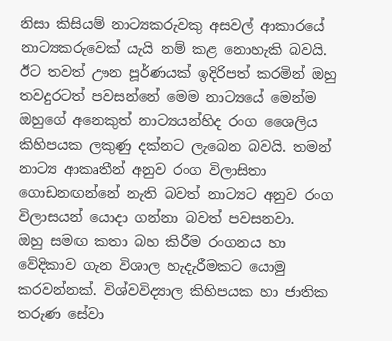නිසා කිසියම් නාට්‍යකරුවකු අසවල් ආකාරයේ නාට්‍යකරුවෙක් යැයි නම් කළ නොහැකි බවයි. ඊට තවත් ඌන පූර්ණයක් ඉදිරිපත් කරමින් ඔහු තවදුරටත් පවසන්නේ මෙම නාට්‍යයේ මෙන්ම ඔහුගේ අනෙකුත් නාට්‍යයන්හිද රංග ශෛලිය කිහිපයක ලකුණු දක්නට ලැබෙන බවයි. තමන් නාට්‍ය ආකෘතීන් අනුව රංග විලාසිතා ගොඩනඟන්නේ නැති බවත් නාට්‍යට අනුව රංග විලාසයන් යොදා ගන්නා බවත් පවසනවා.
ඔහු සමඟ කතා බහ කිරීම රංගනය හා වේදිකාව ගැන විශාල හැදැරීමකට යොමු කරවන්නක්. විශ්වවිද්‍යාල කිහිපයක හා ජාතික තරුණ සේවා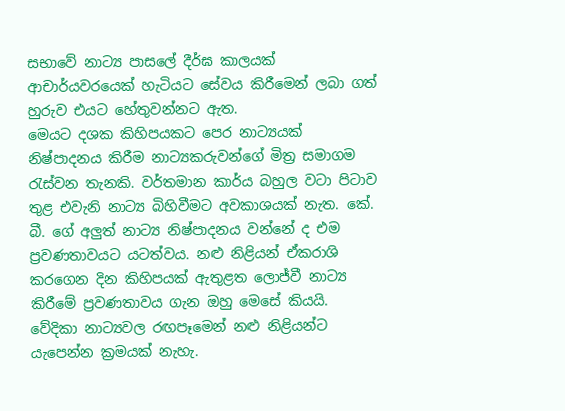සභාවේ නාට්‍ය පාසලේ දීර්ඝ කාලයක් ආචාර්යවරයෙක් හැටියට සේවය කිරීමෙන් ලබා ගත් හුරුව එයට හේතුවන්නට ඇත.
මෙයට දශක කිහිපයකට පෙර නාට්‍යයක් නිෂ්පාදනය කිරීම නාට්‍යකරුවන්ගේ මිත්‍ර සමාගම රැස්වන තැනකි. වර්තමාන කාර්ය බහුල වටා පිටාව තුළ එවැනි නාට්‍ය බිහිවීමට අවකාශයක් නැත. කේ. බී. ගේ අලුත් නාට්‍ය නිෂ්පාදනය වන්නේ ද එම ප්‍රවණතාවයට යටත්වය. නළු නිළියන් ඒකරාශි කරගෙන දින කිහිපයක් ඇතුළත ලොජ්වී නාට්‍ය කිරීමේ ප්‍රවණතාවය ගැන ඔහු මෙසේ කියයි.
වේදිකා නාට්‍යවල රඟපෑමෙන් නළු නිළියන්ට යැපෙන්න ක්‍රමයක් නැහැ.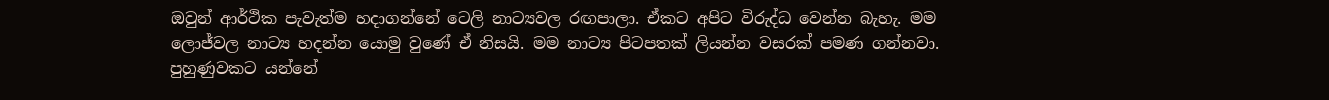ඔවුන් ආර්ථික පැවැත්ම හදාගන්නේ ටෙලි නාට්‍යවල රඟපාලා. ඒකට අපිට විරුද්ධ වෙන්න බැහැ. මම ලොජ්වල නාට්‍ය හදන්න යොමු වුණේ ඒ නිසයි. මම නාට්‍ය පිටපතක් ලියන්න වසරක් පමණ ගන්නවා. පුහුණුවකට යන්නේ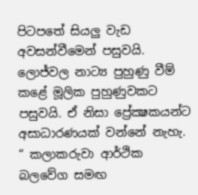පිටපතේ සියලු වැඩ අවසන්වීමෙන් පසුවයි. ලොජ්වල නාට්‍ය පුහුණු වීම් කළේ මූලික පුහුණුවකට පසුවයි. ඒ නිසා ප්‍රේක්‍ෂකයන්ට අසාධාරණයක් වන්නේ නැහැ. “ කලාකරුවා ආර්ථික බලවේග සමඟ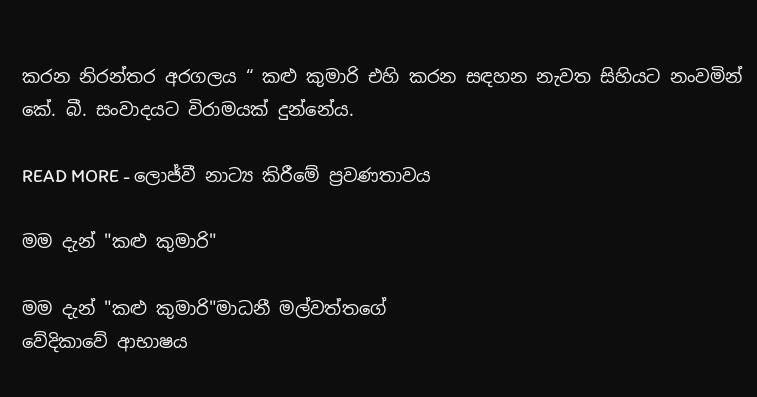කරන නිරන්තර අරගලය “ කළු කුමාරි එහි කරන සඳහන නැවත සිහියට නංවමින් කේ. බී. සංවාදයට විරාමයක් දුන්නේය.

READ MORE - ලොජ්වී නාට්‍ය කිරීමේ ප්‍රවණතාවය

මම දැන් "කළු කුමාරි"

මම දැන් "කළු කුමාරි"මාධනී මල්වත්තගේ
වේදිකාවේ ආභාෂය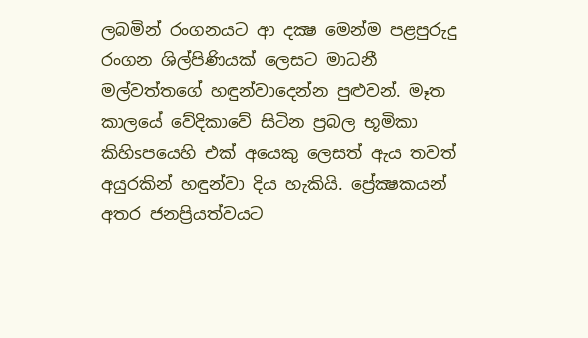ලබමින් රංගනයට ආ දක්‍ෂ මෙන්ම පළපුරුදු රංගන ශිල්පිණියක්‌ ලෙසට මාධනී මල්වත්තගේ හඳුන්වාදෙන්න පුළුවන්. මෑත කාලයේ වේදිකාවේ සිටින ප්‍රබල භූමිකා කිහිsපයෙහි එක්‌ අයෙකු ලෙසත් ඇය තවත් අයුරකින් හඳුන්වා දිය හැකියි. ප්‍රේක්‍ෂකයන් අතර ජනප්‍රියත්වයට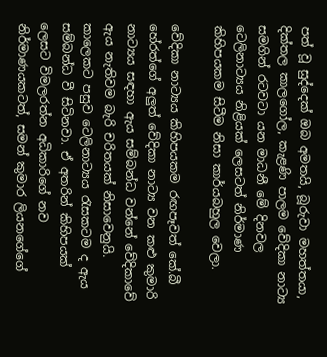පත් වූ සුද්දෙක්‌ ඔබ අමතයි, බූරුවා මහත්තයා, දික්‌තල කාලගෝල, කැළණි පාලම වේදිකා නාට්‍ය සමගින් රටවටා යන මාධනී මේ දිනවල ටෙලිනාට්‍යය නිළියක්‌ ලෙසටත් නිර්මාණ කිහිපයකම සිටීම නිසා කාර්යබහුල වෙලා.

වේදිකා නාට්‍යය කිහිපයකම රඟපෑවත් කේ.බී හේරත්ගේ අලුත් වේදිකා නාට්‍ය වන කළු කුමාරි නාට්‍යය සඳහා ඇය සම්බන්ධ වන්නේ වේදිකාවේ ඇය නැතිවම බැරි චරිතයක්‌ නිසාවෙනුයි. කාලෙකට පසුව ටෙලිනාට්‍යය රැසකටම ද ඇය සම්බන්ධ වී සිටිනවා. ඒ අතරින් කිහිපයක්‌ ලෙසට විමලරත්න අධිකාරිගේ නව නිර්මාණයකටත්, සමන් කුමාර ලියනගේගේ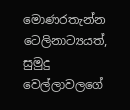මොණරතැන්න ටෙලිනාට්‍යයත්, සුමුදු වෙල්ලාවලගේ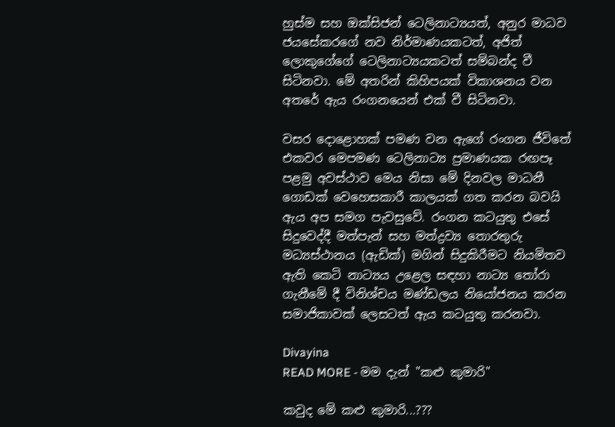හුස්‌ම සහ ඔක්‌සිජන් ටෙලිනාට්‍යයත්, අනුර මාධව ජයසේකරගේ නව නිර්මාණයකටත්, අජිත් ලොකුගේගේ ටෙලිනාට්‍යයකටත් සම්බන්ද වී සිටිනවා. මේ අතරින් කිහිපයක්‌ විකාශනය වන අතරේ ඇය රංගනයෙන් එක්‌ වී සිටිනවා.

වසර දොළොහක්‌ පමණ වන ඇගේ රංගන ජීවිතේ එකවර මෙපමණ ටෙලිනාට්‍ය ප්‍රමාණයක රඟපෑ පළමු අවස්‌ථාව මෙය නිසා මේ දිනවල මාධනී ගොඩක්‌ වෙහෙසකාරී කාලයක්‌ ගත කරන බවයි ඇය අප සමග පැවසුවේ. රංගන කටයුතු එසේ සිදුවෙද්දී මත්පැන් සහ මත්ද්‍රව්‍ය තොරතුරු මධ්‍යස්‌ථානය (ඇඩික්‌) මගින් සිදුකිරීමට නියමිතව ඇති කෙටි නාට්‍යය උළෙල සඳහා නාට්‍ය තෝරා ගැනීමේ දී විනිශ්චය මණ්‌ඩලය නියෝජනය කරන සමාජිකාවක්‌ ලෙසටත් ඇය කටයුතු කරනවා.

Divayina
READ MORE - මම දැන් "කළු කුමාරි"

කවුද මේ කළු කුමාරි...???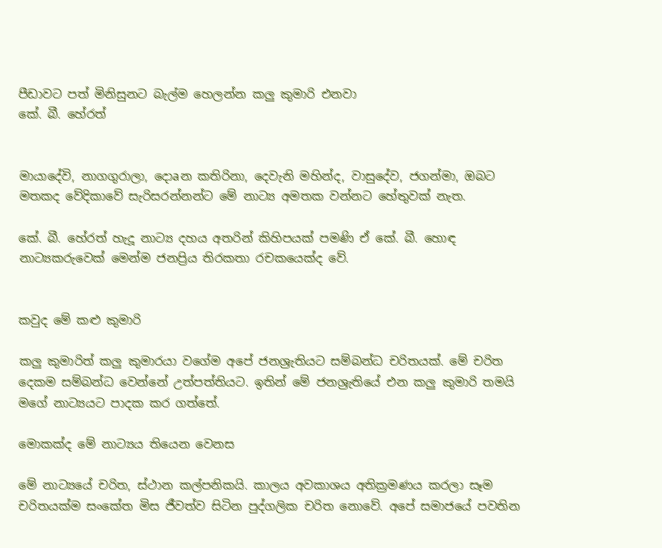පීඩාවට පත් මිනිසුනට බැල්ම හෙලන්න කලු කුමාරි එනවා
කේ. බී. හේරත්


මායාදේවි, නාගගුරාලා, දොaන කතිරිනා, දෙවැනි මහින්ද, වාසුදේව, ජගන්මා, ඔබට මතකද වේදිකාවේ සැරිසරන්නන්ට මේ නාට්‍ය අමතක වන්නට හේතුවක්‌ නැත.

කේ. බී. හේරත් හැදූ නාට්‍ය දහය අතරින් කිහිපයක්‌ පමණි ඒ කේ. බී. හොඳ නාට්‍යකරුවෙක්‌ මෙන්ම ජනප්‍රිය තිරකතා රචකයෙක්‌ද වේ.


කවුද මේ කළු කුමාරි

කලු කුමාරිත් කලු කුමාරයා වගේම අපේ ජනශ්‍රැතියට සම්බන්ධ චරිතයක්‌. මේ චරිත දෙකම සම්බන්ධ වෙන්නේ උත්පත්තියට. ඉතින් මේ ජනශ්‍රැතියේ එන කලු කුමාරි තමයි මගේ නාට්‍යයට පාදක කර ගත්තේ.

මොකක්‌ද මේ නාට්‍යය තියෙන වෙනස

මේ නාට්‍යයේ චරිත, ස්‌ථාන කල්පනිකයි. කාලය අවකාශය අතික්‍රමණය කරලා සෑම චරිතයක්‌ම සංකේත මිස ජීවත්ව සිටින පුද්ගලික චරිත නොවේ. අපේ සමාජයේ පවතින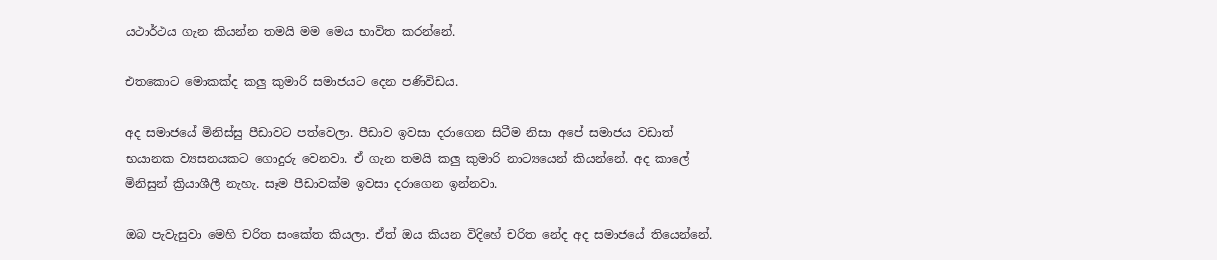යථාර්ථය ගැන කියන්න තමයි මම මෙය භාවිත කරන්නේ.

එතකොට මොකක්‌ද කලු කුමාරි සමාජයට දෙන පණිවිඩය.

අද සමාජයේ මිනිස්‌සු පීඩාවට පත්වෙලා. පීඩාව ඉවසා දරාගෙන සිටීම නිසා අපේ සමාජය වඩාත් භයානක ව්‍යසනයකට ගොදුරු වෙනවා. ඒ ගැන තමයි කලු කුමාරි නාට්‍යයෙන් කියන්නේ. අද කාලේ මිනිසුන් ක්‍රියාශීලී නැහැ. සෑම පීඩාවක්‌ම ඉවසා දරාගෙන ඉන්නවා.

ඔබ පැවැසුවා මෙහි චරිත සංකේත කියලා. ඒත් ඔය කියන විදිහේ චරිත නේද අද සමාජයේ තියෙන්නේ.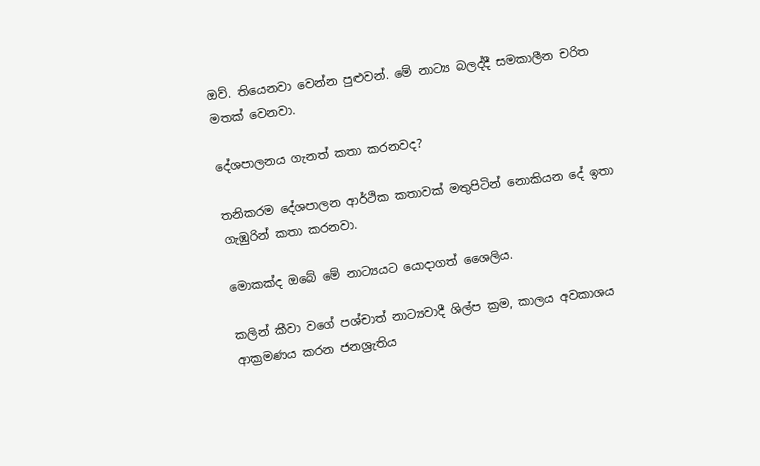ඔව්. තියෙනවා වෙන්න පුළුවන්. මේ නාට්‍ය බලද්දී සමකාලීන චරිත මතක්‌ වෙනවා.

දේශපාලනය ගැනත් කතා කරනවද?

තනිකරම දේශපාලන ආර්ථික කතාවක්‌ මතුපිටින් නොකියන දේ ඉතා ගැඹුරින් කතා කරනවා.

මොකක්‌ද ඔබේ මේ නාට්‍යයට යොදාගත් ශෛලිය.

කලින් කීවා වගේ පශ්චාත් නාට්‍යවාදී ශිල්ප ක්‍රම, කාලය අවකාශය ආක්‍රමණය කරන ජනශ්‍රැතිය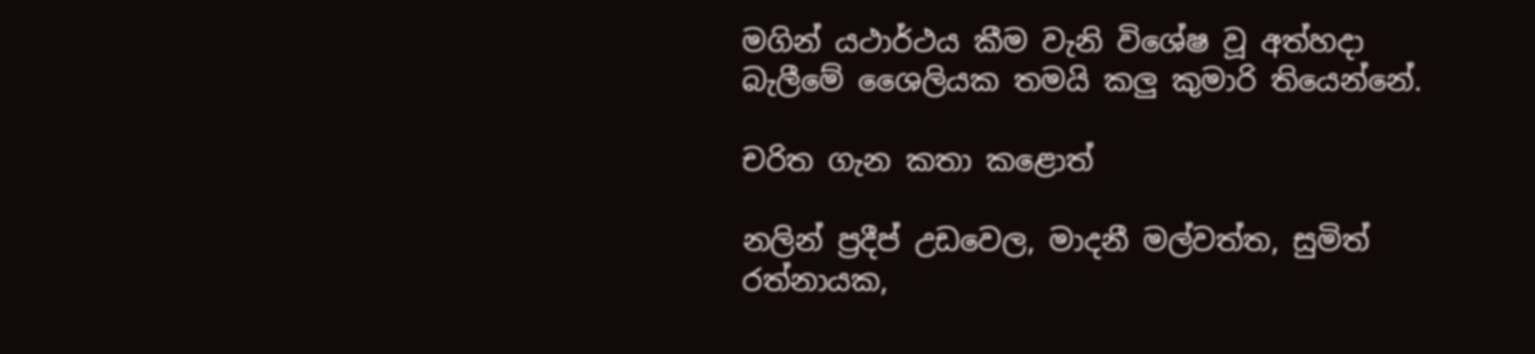මගින් යථාර්ථය කීම වැනි විශේෂ වූ අත්හදා බැලීමේ ශෛලියක තමයි කලු කුමාරි තියෙන්නේ.

චරිත ගැන කතා කළොත්

නලින් ප්‍රදීප් උඩවෙල, මාදනී මල්වත්ත, සුමිත් රත්නායක,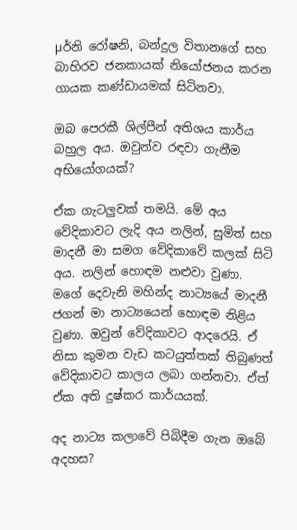µර්නි රෝෂනි, බන්දුල විතානගේ සහ බාහිරව ජනකායක්‌ නියෝජනය කරන ගායක කණ්‌ඩායමක්‌ සිටිනවා.

ඔබ පෙරකී ශිල්පීන් අතිශය කාර්ය බහුල අය. ඔවුන්ව රඳවා ගැනීම අභියෝගයක්‌?

ඒක ගැටලුවක්‌ තමයි. මේ අය වේදිකාවට ලැදි අය නලින්, සුමිත් සහ මාදනී මා සමග වේදිකාවේ කලක්‌ සිටි අය. නලින් හොඳම නළුවා වුණා. මගේ දෙවැනි මහින්ද නාට්‍යයේ මාදනී ජගන් මා නාට්‍යයෙන් හොඳම නිළිය වුණා. ඔවුන් වේදිකාවට ආදරෙයි. ඒ නිසා කුමන වැඩ කටයුත්තක්‌ තිබුණත් වේදිකාවට කාලය ලබා ගන්නවා. ඒත් ඒක අති දුෂ්කර කාර්යයක්‌.

අද නාට්‍ය කලාවේ පිබිදීම ගැන ඔබේ අදහස?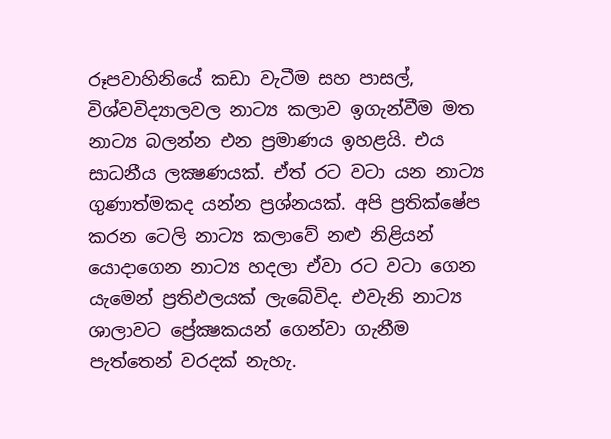රූපවාහිනියේ කඩා වැටීම සහ පාසල්, විශ්වවිද්‍යාලවල නාට්‍ය කලාව ඉගැන්වීම මත නාට්‍ය බලන්න එන ප්‍රමාණය ඉහළයි. එය සාධනීය ලක්‍ෂණයක්‌. ඒත් රට වටා යන නාට්‍ය ගුණාත්මකද යන්න ප්‍රශ්නයක්‌. අපි ප්‍රතික්‌ෂේප කරන ටෙලි නාට්‍ය කලාවේ නළු නිළියන් යොදාගෙන නාට්‍ය හදලා ඒවා රට වටා ගෙන යැමෙන් ප්‍රතිඵලයක්‌ ලැබේවිද. එවැනි නාට්‍ය ශාලාවට ප්‍රේක්‍ෂකයන් ගෙන්වා ගැනීම පැත්තෙන් වරදක්‌ නැහැ.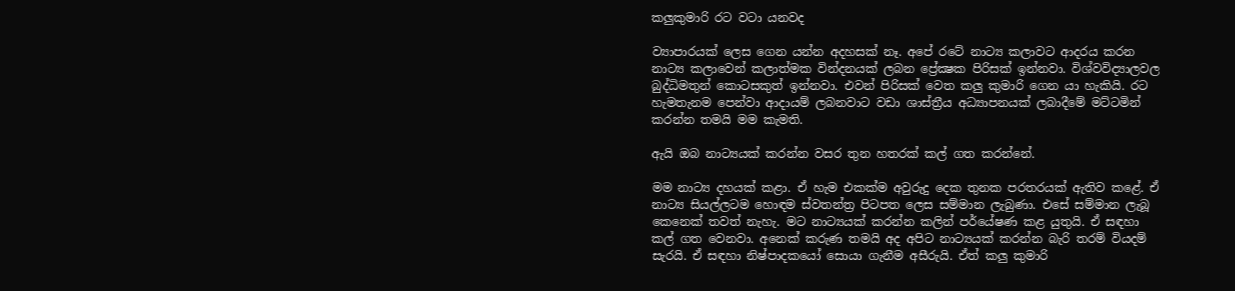කලුකුමාරි රට වටා යනවද

ව්‍යාපාරයක්‌ ලෙස ගෙන යන්න අදහසක්‌ නෑ. අපේ රටේ නාට්‍ය කලාවට ආදරය කරන නාට්‍ය කලාවෙන් කලාත්මක වින්දනයක්‌ ලබන ප්‍රේක්‍ෂක පිරිසක්‌ ඉන්නවා. විශ්වවිද්‍යාලවල බුද්ධිමතුන් කොටසකුත් ඉන්නවා. එවන් පිරිසක්‌ වෙත කලු කුමාරි ගෙන යා හැකියි. රට හැමතැනම පෙන්වා ආදායම් ලබනවාට වඩා ශාස්‌ත්‍රීය අධ්‍යාපනයක්‌ ලබාදීමේ මට්‌ටමින් කරන්න තමයි මම කැමති.

ඇයි ඔබ නාට්‍යයක්‌ කරන්න වසර තුන හතරක්‌ කල් ගත කරන්නේ.

මම නාට්‍ය දහයක්‌ කළා. ඒ හැම එකක්‌ම අවුරුදු දෙක තුනක පරතරයක්‌ ඇතිව කළේ. ඒ නාට්‍ය සියල්ලටම හොඳම ස්‌වතන්ත්‍ර පිටපත ලෙස සම්මාන ලැබුණා. එසේ සම්මාන ලැබූ කෙනෙක්‌ තවත් නැහැ. මට නාට්‍යයක්‌ කරන්න කලින් පර්යේෂණ කළ යුතුයි. ඒ සඳහා කල් ගත වෙනවා. අනෙක්‌ කරුණ තමයි අද අපිට නාට්‍යයක්‌ කරන්න බැරි තරම් වියදම් සැරයි. ඒ සඳහා නිෂ්පාදකයෝ සොයා ගැනීම අසීරුයි. ඒත් කලු කුමාරි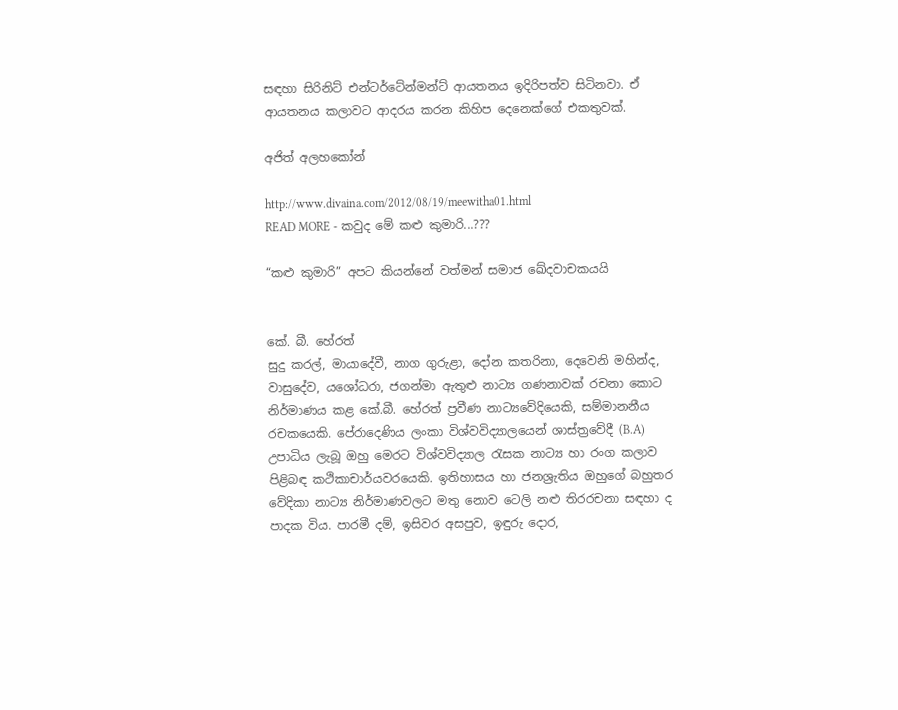සඳහා සිරිනිට්‌ එන්ටර්ටේන්මන්ට්‌ ආයතනය ඉදිරිපත්ව සිටිනවා. ඒ ආයතනය කලාවට ආදරය කරන කිහිප දෙනෙක්‌ගේ එකතුවක්‌.

අජිත් අලහකෝන්

http://www.divaina.com/2012/08/19/meewitha01.html
READ MORE - කවුද මේ කළු කුමාරි...???

“කළු කුමාරි” අපට කියන්නේ වත්මන් සමාජ ඛේදවාචකයයි


කේ. බී. හේරත්
සුදු කරල්, මායාදේවී, නාග ගුරුළා, දෝන කතරිනා, දෙවෙනි මහින්ද, වාසුදේව, යශෝධරා, ජගන්මා ඇතුළු නාට්‍ය ගණනාවක් රචනා කොට නිර්මාණය කළ කේ.බී. හේරත් ප්‍රවීණ නාට්‍යවේදියෙකි, සම්මානනීය රචකයෙකි. පේරාදෙණිය ලංකා විශ්වවිද්‍යාලයෙන් ශාස්ත්‍රවේදී (B.A) උපාධිය ලැබූ ඔහු මෙරට විශ්වවිද්‍යාල රැසක නාට්‍ය හා රංග කලාව පිළිබඳ කථිකාචාර්යවරයෙකි. ඉතිහාසය හා ජනශ්‍රැතිය ඔහුගේ බහුතර වේදිකා නාට්‍ය නිර්මාණවලට මතු නොව ටෙලි නළු තිරරචනා සඳහා ද පාදක විය. පාරමී දම්, ඉසිවර අසපුව, ඉඳුරු දොර,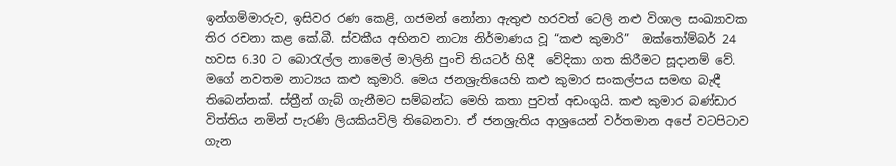ඉන්ගම්මාරුව, ඉසිවර රණ කෙළි, ගජමන් නෝනා ඇතුළු හරවත් ටෙලි නළු විශාල සංඛ්‍යාවක තිර රචනා කළ කේ.බී. ස්වකීය අභිනව නාට්‍ය නිර්මාණය වූ “කළු කුමාරි”  ඔක්තෝම්බර් 24 හවස 6.30 ට බොරැල්ල නාමෙල් මාලිනි පුංචි තියටර් හිදී  වේදිකා ගත කිරීමට සූදානම් වේ.
මගේ නවතම නාට්‍යය කළු කුමාරි. මෙය ජනශ්‍රැතියෙහි කළු කුමාර සංකල්පය සමඟ බැඳී තිබෙන්නක්. ස්ත්‍රීන් ගැබ් ගැනීමට සම්බන්ධ මෙහි කතා පුවත් අඩංගුයි. කළු කුමාර බණ්ඩාර විත්තිය නමින් පැරණි ලියකියවිලි තිබෙනවා. ඒ ජනශ්‍රැතිය ආශ්‍රයෙන් වර්තමාන අපේ වටපිටාව ගැන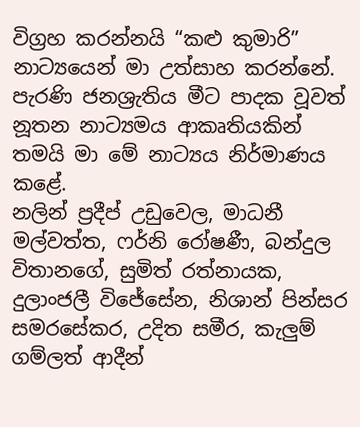විග්‍රහ කරන්නයි “කළු කුමාරි” නාට්‍යයෙන් මා උත්සාහ කරන්නේ. පැරණි ජනශ්‍රැතිය මීට පාදක වූවත් නූතන නාට්‍යමය ආකෘතියකින් තමයි මා මේ නාට්‍යය නිර්මාණය කළේ.
නලින් ප්‍රදීප් උඩුවෙල, මාධනී මල්වත්ත, ෆර්නි රෝෂණී, බන්දුල විතානගේ, සුමිත් රත්නායක, දුලාංජලී විජේසේන, නිශාන් පින්සර සමරසේකර, උදිත සමීර, කැලුම් ගම්ලත් ආදීන්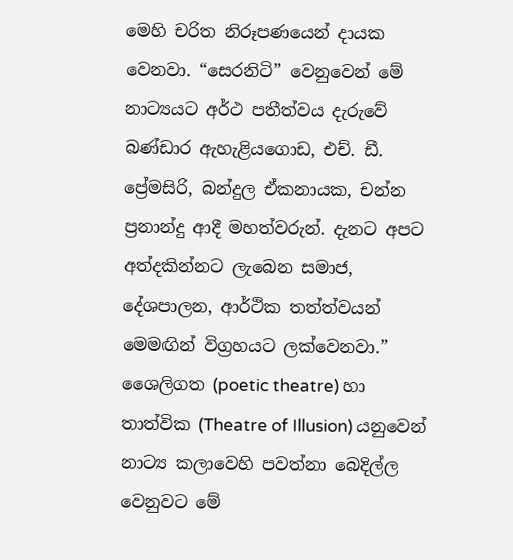මෙහි චරිත නිරූපණයෙන් දායක වෙනවා. “සෙරනිටි” වෙනුවෙන් මේ නාට්‍යයට අර්ථ පතීත්වය දැරුවේ බණ්ඩාර ඇහැළියගොඩ, එච්. ඩී. ප්‍රේමසිරි, බන්දුල ඒකනායක, චන්න ප්‍රනාන්දු ආදී මහත්වරුන්. දැනට අපට අත්දකින්නට ලැබෙන සමාජ, දේශපාලන, ආර්ථික තත්ත්වයන් මෙමඟින් විග්‍රහයට ලක්වෙනවා.”
ශෛලිගත (poetic theatre) හා තාත්වික (Theatre of Illusion) යනුවෙන් නාට්‍ය කලාවෙහි පවත්නා බෙදිල්ල වෙනුවට මේ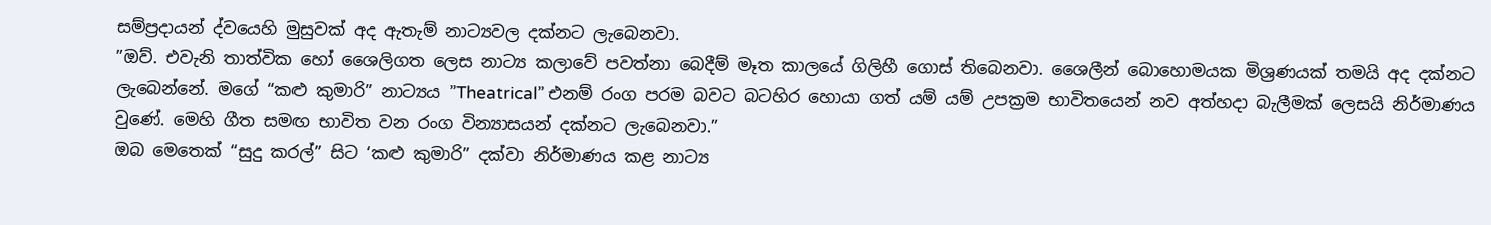සම්ප්‍රදායන් ද්වයෙහි මුසුවක් අද ඇතැම් නාට්‍යවල දක්නට ලැබෙනවා.
”ඔව්. එවැනි තාත්වික හෝ ශෛලිගත ලෙස නාට්‍ය කලාවේ පවත්නා බෙදීම් මෑත කාලයේ ගිලිහී ගොස් තිබෙනවා. ශෛලීන් බොහොමයක මිශ්‍රණයක් තමයි අද දක්නට ලැබෙන්නේ. මගේ “කළු කුමාරි” නාට්‍යය ”Theatrical” එනම් රංග පරම බවට බටහිර හොයා ගත් යම් යම් උපක්‍රම භාවිතයෙන් නව අත්හදා බැලීමක් ලෙසයි නිර්මාණය වුණේ. මෙහි ගීත සමඟ භාවිත වන රංග වින්‍යාසයන් දක්නට ලැබෙනවා.”
ඔබ මෙතෙක් “සුදු කරල්” සිට ‘කළු කුමාරි” දක්වා නිර්මාණය කළ නාට්‍ය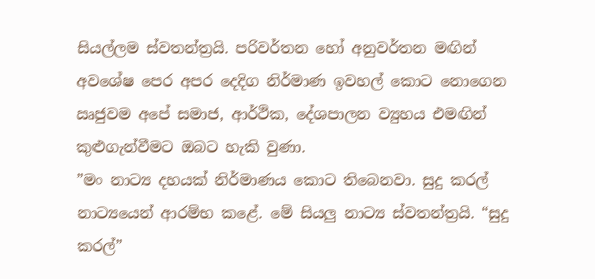සියල්ලම ස්වතන්ත්‍රයි. පරිවර්තන හෝ අනුවර්තන මඟින් අවශේෂ පෙර අපර දෙදිග නිර්මාණ ඉවහල් කොට නොගෙන ඍජුවම අපේ සමාජ, ආර්ථික, දේශපාලන ව්‍යුහය එමඟින් කුළුගැන්වීමට ඔබට හැකි වුණා.
”මං නාට්‍ය දහයක් නිර්මාණය කොට තිබෙනවා. සුදු කරල් නාට්‍යයෙන් ආරම්භ කළේ. මේ සියලු නාට්‍ය ස්වතන්ත්‍රයි. “සුදු කරල්”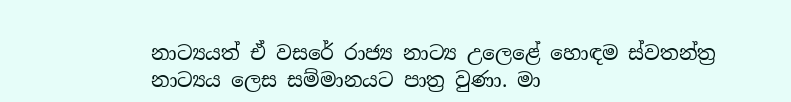නාට්‍යයත් ඒ වසරේ රාජ්‍ය නාට්‍ය උලෙළේ හොඳම ස්වතන්ත්‍ර නාට්‍යය ලෙස සම්මානයට පාත්‍ර වුණා. මා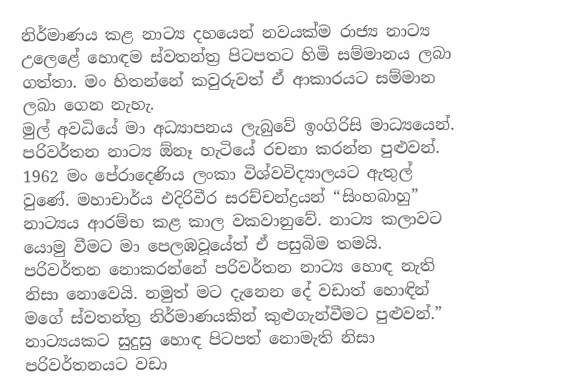නිර්මාණය කළ නාට්‍ය දහයෙන් නවයක්ම රාජ්‍ය නාට්‍ය උලෙළේ හොඳම ස්වතන්ත්‍ර පිටපතට හිමි සම්මානය ලබා ගත්තා. මං හිතන්නේ කවුරුවත් ඒ ආකාරයට සම්මාන ලබා ගෙන නැහැ.
මුල් අවධියේ මා අධ්‍යාපනය ලැබුවේ ඉංගිරිසි මාධ්‍යයෙන්. පරිවර්තන නාට්‍ය ඕනෑ හැටියේ රචනා කරන්න පුළුවන්. 1962 මං පේරාදෙණිය ලංකා විශ්වවිද්‍යාලයට ඇතුල් වුණේ. මහාචාර්ය එදිරිවීර සරච්චන්ද්‍රයන් “සිංහබාහු” නාට්‍යය ආරම්භ කළ කාල වකවානුවේ. නාට්‍ය කලාවට යොමු වීමට මා පෙලඹවූයේත් ඒ පසුබිම තමයි. පරිවර්තන නොකරන්නේ පරිවර්තන නාට්‍ය හොඳ නැති නිසා නොවෙයි. නමුත් මට දැනෙන දේ වඩාත් හොඳින් මගේ ස්වතන්ත්‍ර නිර්මාණයකින් කුළුගැන්වීමට පුළුවන්.”
නාට්‍යයකට සුදුසු හොඳ පිටපත් නොමැති නිසා පරිවර්තනයට වඩා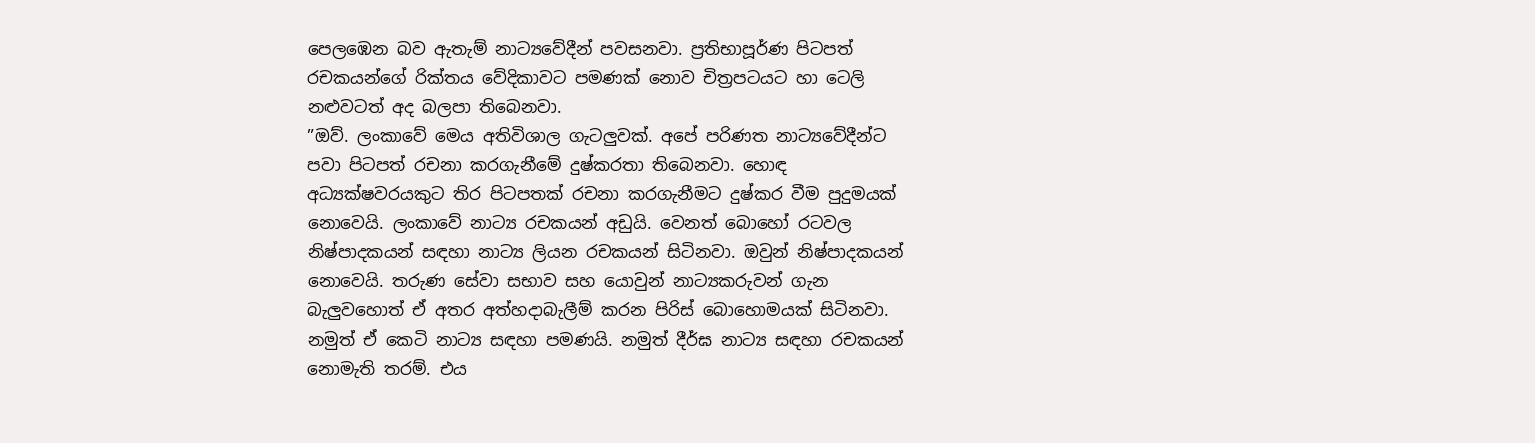පෙලඹෙන බව ඇතැම් නාට්‍යවේදීන් පවසනවා. ප්‍රතිභාපූර්ණ පිටපත් රචකයන්ගේ රික්තය වේදිකාවට පමණක් නොව චිත්‍රපටයට හා ටෙලි නළුවටත් අද බලපා තිබෙනවා.
”ඔව්. ලංකාවේ මෙය අතිවිශාල ගැටලුවක්. අපේ පරිණත නාට්‍යවේදීන්ට පවා පිටපත් රචනා කරගැනීමේ දුෂ්කරතා තිබෙනවා. හොඳ අධ්‍යක්ෂවරයකුට තිර පිටපතක් රචනා කරගැනීමට දුෂ්කර වීම පුදුමයක් නොවෙයි. ලංකාවේ නාට්‍ය රචකයන් අඩුයි. වෙනත් බොහෝ රටවල නිෂ්පාදකයන් සඳහා නාට්‍ය ලියන රචකයන් සිටිනවා. ඔවුන් නිෂ්පාදකයන් නොවෙයි. තරුණ සේවා සභාව සහ යොවුන් නාට්‍යකරුවන් ගැන බැලුවහොත් ඒ අතර අත්හදාබැලීම් කරන පිරිස් බොහොමයක් සිටිනවා. නමුත් ඒ කෙටි නාට්‍ය සඳහා පමණයි. නමුත් දීර්ඝ නාට්‍ය සඳහා රචකයන් නොමැති තරම්. එය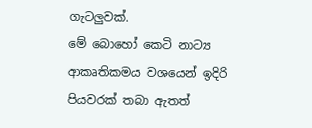ගැටලුවක්.
මේ බොහෝ කෙටි නාට්‍ය ආකෘතිකමය වශයෙන් ඉදිරි පියවරක් තබා ඇතත්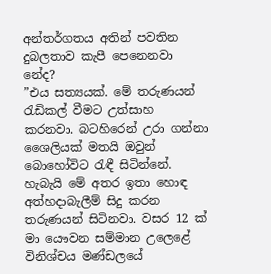අන්තර්ගතය අතින් පවතින දුබලතාව කැපී පෙනෙනවා නේද?
”එය සත්‍යයක්. මේ තරුණයන් රැඩිකල් වීමට උත්සාහ කරනවා. බටහිරෙන් උරා ගන්නා ශෛලියක් මතයි ඔවුන් බොහෝවිට රැඳී සිටින්නේ. හැබැයි මේ අතර ඉතා හොඳ අත්හදාබැලීම් සිදු කරන තරුණයන් සිටිනවා. වසර 12 ක් මා යෞවන සම්මාන උලෙළේ විනිශ්චය මණ්ඩලයේ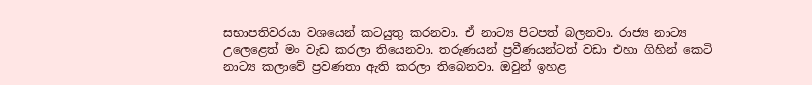සභාපතිවරයා වශයෙන් කටයුතු කරනවා. ඒ නාට්‍ය පිටපත් බලනවා. රාජ්‍ය නාට්‍ය උලෙළෙත් මං වැඩ කරලා තියෙනවා. තරුණයන් ප්‍රවීණයන්ටත් වඩා එහා ගිහින් කෙටි නාට්‍ය කලාවේ ප්‍රවණතා ඇති කරලා තිබෙනවා. ඔවුන් ඉහළ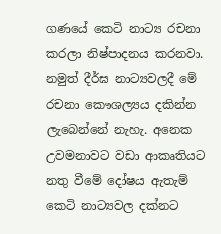ගණයේ කෙටි නාට්‍ය රචනා කරලා නිෂ්පාදනය කරනවා. නමුත් දීර්ඝ නාට්‍යවලදී මේ රචනා කෞශල්‍යය දකින්න ලැබෙන්නේ නැහැ. අනෙක උවමනාවට වඩා ආකෘතියට නතු වීමේ දෝෂය ඇතැම් කෙටි නාට්‍යවල දක්නට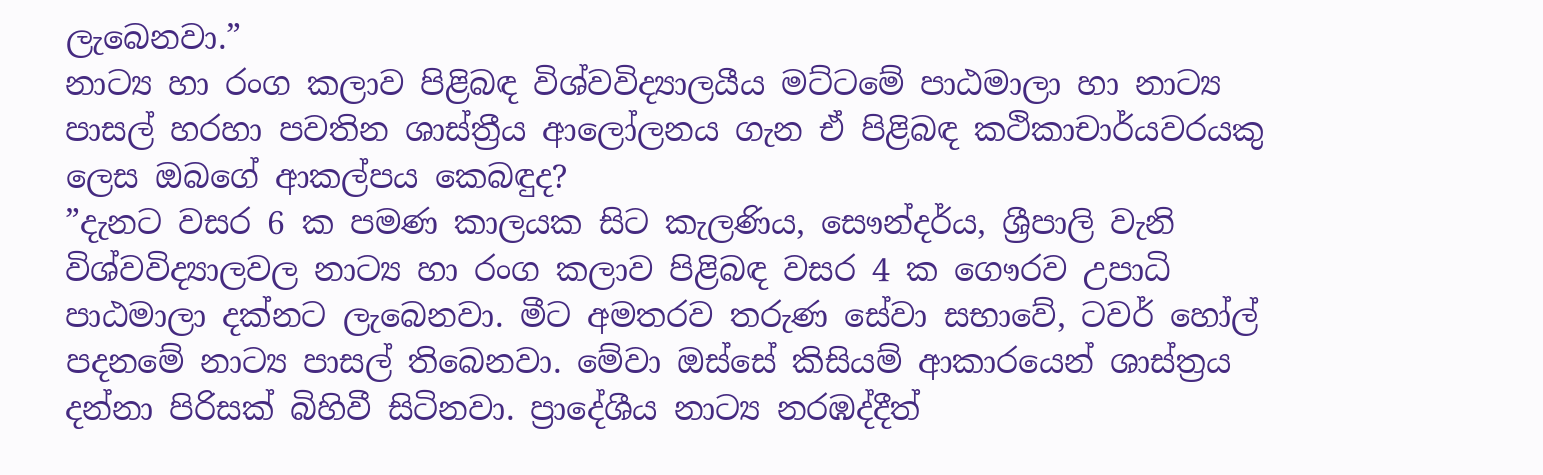ලැබෙනවා.”
නාට්‍ය හා රංග කලාව පිළිබඳ විශ්වවිද්‍යාලයීය මට්ටමේ පාඨමාලා හා නාට්‍ය පාසල් හරහා පවතින ශාස්ත්‍රීය ආලෝලනය ගැන ඒ පිළිබඳ කථිකාචාර්යවරයකු ලෙස ඔබගේ ආකල්පය කෙබඳුද?
”දැනට වසර 6 ක පමණ කාලයක සිට කැලණිය, සෞන්දර්ය, ශ්‍රීපාලි වැනි විශ්වවිද්‍යාලවල නාට්‍ය හා රංග කලාව පිළිබඳ වසර 4 ක ගෞරව උපාධි පාඨමාලා දක්නට ලැබෙනවා. මීට අමතරව තරුණ සේවා සභාවේ, ටවර් හෝල් පදනමේ නාට්‍ය පාසල් තිබෙනවා. මේවා ඔස්සේ කිසියම් ආකාරයෙන් ශාස්ත්‍රය දන්නා පිරිසක් බිහිවී සිටිනවා. ප්‍රාදේශීය නාට්‍ය නරඹද්දීත්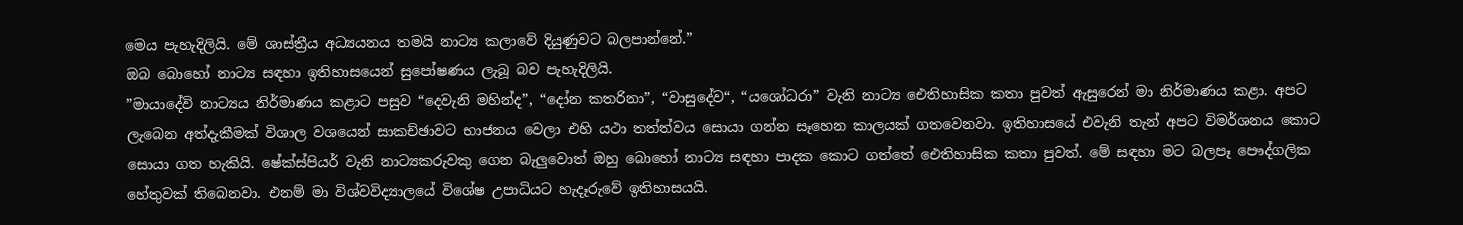මෙය පැහැදිලියි. මේ ශාස්ත්‍රීය අධ්‍යයනය තමයි නාට්‍ය කලාවේ දියුණුවට බලපාන්නේ.”
ඔබ බොහෝ නාට්‍ය සඳහා ඉතිහාසයෙන් සුපෝෂණය ලැබූ බව පැහැදිලියි.
”මායාදේවි නාට්‍යය නිර්මාණය කළාට පසුව “දෙවැනි මහින්ද”, “දෝන කතරිනා”, “වාසුදේව“, “යශෝධරා” වැනි නාට්‍ය ඓතිහාසික කතා පුවත් ඇසුරෙන් මා නිර්මාණය කළා. අපට ලැබෙන අත්දැකීමක් විශාල වශයෙන් සාකච්ඡාවට භාජනය වෙලා එහි යථා තත්ත්වය සොයා ගන්න සෑහෙන කාලයක් ගතවෙනවා. ඉතිහාසයේ එවැනි තැන් අපට විමර්ශනය කොට සොයා ගත හැකියි. ෂේක්ස්පියර් වැනි නාට්‍යකරුවකු ගෙන බැලුවොත් ඔහු බොහෝ නාට්‍ය සඳහා පාදක කොට ගත්තේ ඓතිහාසික කතා පුවත්. මේ සඳහා මට බලපෑ පෞද්ගලික හේතුවක් තිබෙනවා. එනම් මා විශ්වවිද්‍යාලයේ විශේෂ උපාධියට හැදෑරුවේ ඉතිහාසයයි.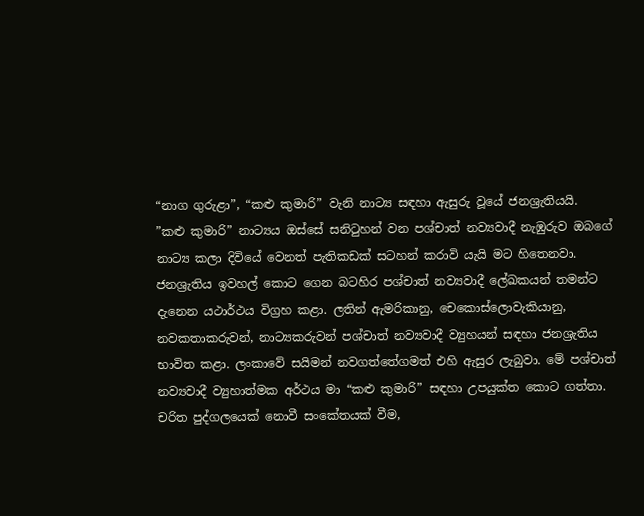“නාග ගුරුළා”, “කළු කුමාරි” වැනි නාට්‍ය සඳහා ඇසුරු වූයේ ජනශ්‍රැතියයි.
”කළු කුමාරි” නාට්‍යය ඔස්සේ සනිටුහන් වන පශ්චාත් නව්‍යවාදී නැඹුරුව ඔබගේ නාට්‍ය කලා දිවියේ වෙනත් පැතිකඩක් සටහන් කරාවි යැයි මට හිතෙනවා.
ජනශ්‍රැතිය ඉවහල් කොට ගෙන බටහිර පශ්චාත් නව්‍යවාදී ලේඛකයන් තමන්ට දැනෙන යථාර්ථය විග්‍රහ කළා. ලතින් ඇමරිකානු, චෙකොස්ලොවැකියානු, නවකතාකරුවන්, නාට්‍යකරුවන් පශ්චාත් නව්‍යවාදී ව්‍යුහයන් සඳහා ජනශ්‍රැතිය භාවිත කළා. ලංකාවේ සයිමන් නවගත්තේගමත් එහි ඇසුර ලැබුවා. මේ පශ්චාත් නව්‍යවාදී ව්‍යුහාත්මක අර්ථය මා “කළු කුමාරි” සඳහා උපයුක්ත කොට ගත්තා. චරිත පුද්ගලයෙක් නොවී සංකේතයක් වීම,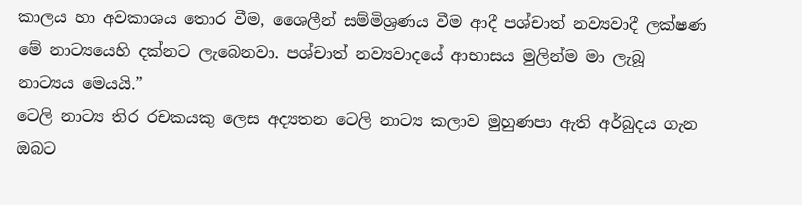කාලය හා අවකාශය තොර වීම, ශෛලීන් සම්මිශ්‍රණය වීම ආදී පශ්චාත් නව්‍යවාදී ලක්ෂණ මේ නාට්‍යයෙහි දක්නට ලැබෙනවා. පශ්චාත් නව්‍යවාදයේ ආභාසය මුලින්ම මා ලැබූ නාට්‍යය මෙයයි.”
ටෙලි නාට්‍ය තිර රචකයකු ලෙස අද්‍යතන ටෙලි නාට්‍ය කලාව මුහුණපා ඇති අර්බුදය ගැන ඔබට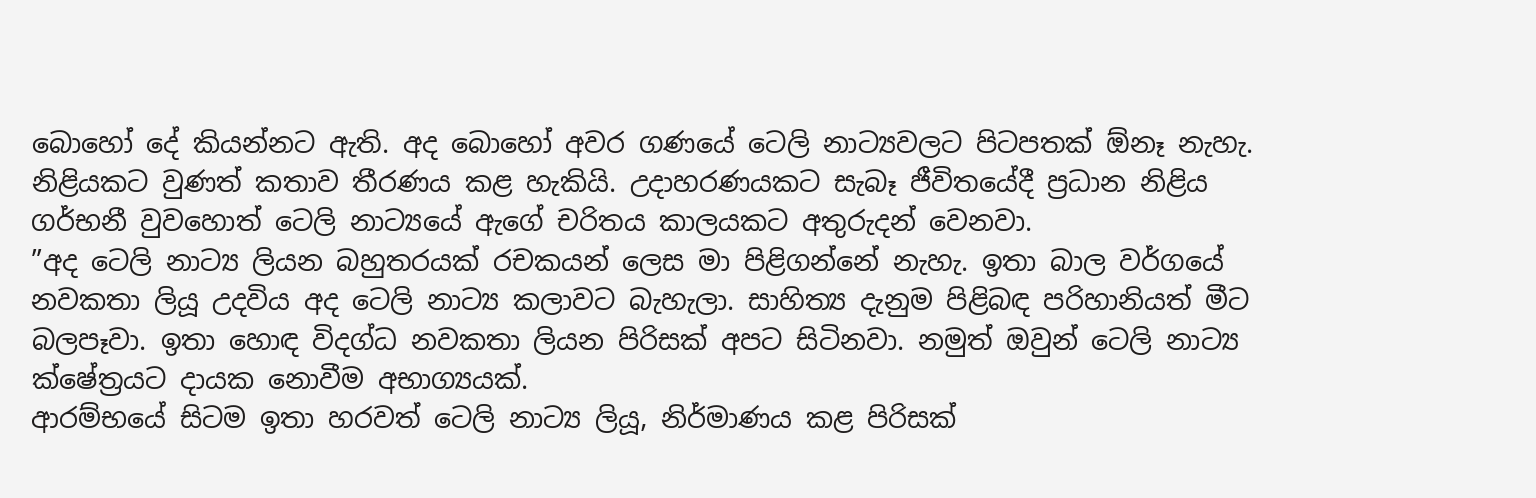බොහෝ දේ කියන්නට ඇති. අද බොහෝ අවර ගණයේ ටෙලි නාට්‍යවලට පිටපතක් ඕනෑ නැහැ. නිළියකට වුණත් කතාව තීරණය කළ හැකියි. උදාහරණයකට සැබෑ ජීවිතයේදී ප්‍රධාන නිළිය ගර්භනී වුවහොත් ටෙලි නාට්‍යයේ ඇගේ චරිතය කාලයකට අතුරුදන් වෙනවා.
”අද ටෙලි නාට්‍ය ලියන බහුතරයක් රචකයන් ලෙස මා පිළිගන්නේ නැහැ. ඉතා බාල වර්ගයේ නවකතා ලියූ උදවිය අද ටෙලි නාට්‍ය කලාවට බැහැලා. සාහිත්‍ය දැනුම පිළිබඳ පරිහානියත් මීට බලපෑවා. ඉතා හොඳ විදග්ධ නවකතා ලියන පිරිසක් අපට සිටිනවා. නමුත් ඔවුන් ටෙලි නාට්‍ය ක්ෂේත්‍රයට දායක නොවීම අභාග්‍යයක්.
ආරම්භයේ සිටම ඉතා හරවත් ටෙලි නාට්‍ය ලියූ, නිර්මාණය කළ පිරිසක්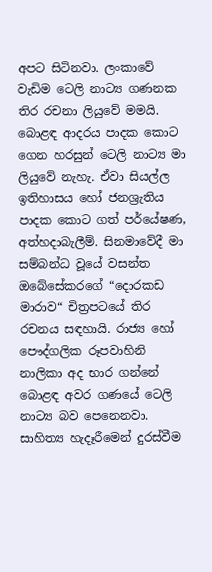අපට සිටිනවා. ලංකාවේ වැඩිම ටෙලි නාට්‍ය ගණනක තිර රචනා ලියුවේ මමයි. බොළඳ ආදරය පාදක කොට ගෙන හරසුන් ටෙලි නාට්‍ය මා ලියුවේ නැහැ. ඒවා සියල්ල ඉතිහාසය හෝ ජනශ්‍රැතිය පාදක කොට ගත් පර්යේෂණ, අත්හදාබැලීම්. සිනමාවේදී මා සම්බන්ධ වූයේ වසන්ත ඔබේසේකරගේ “දොරකඩ මාරාව“ චිත්‍රපටයේ තිර රචනය සඳහායි. රාජ්‍ය හෝ පෞද්ගලික රූපවාහිනි නාලිකා අද භාර ගන්නේ බොළඳ අවර ගණයේ ටෙලි නාට්‍ය බව පෙනෙනවා. සාහිත්‍ය හැදෑරීමෙන් දුරස්වීම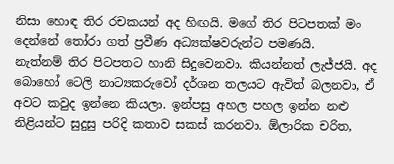නිසා හොඳ තිර රචකයන් අද හිඟයි. මගේ තිර පිටපතක් මං දෙන්නේ තෝරා ගත් ප්‍රවීණ අධ්‍යක්ෂවරුන්ට පමණයි.
නැත්නම් තිර පිටපතට හානි සිදුවෙනවා. කියන්නත් ලැජ්ජයි. අද බොහෝ ටෙලි නාට්‍යකරුවෝ දර්ශන තලයට ඇවිත් බලනවා, ඒ අවට කවුද ඉන්නෙ කියලා. ඉන්පසු අහල පහල ඉන්න නළු නිළියන්ට සුදුසු පරිදි කතාව සකස් කරනවා. ඕලාරික චරිත,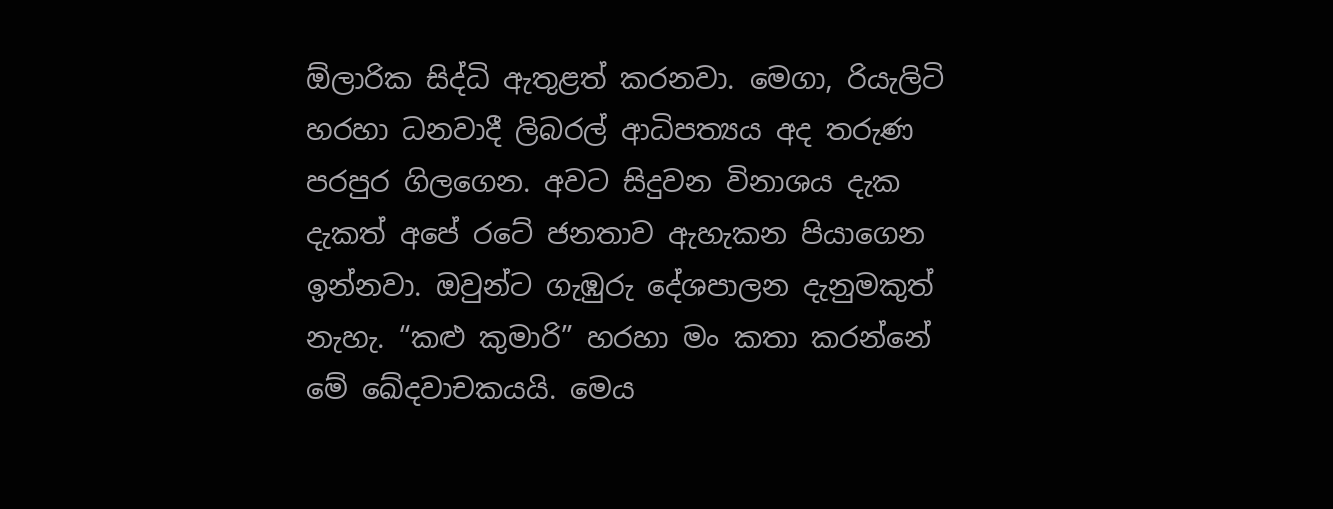ඕලාරික සිද්ධි ඇතුළත් කරනවා. මෙගා, රියැලිටි හරහා ධනවාදී ලිබරල් ආධිපත්‍යය අද තරුණ පරපුර ගිලගෙන. අවට සිදුවන විනාශය දැක දැකත් අපේ රටේ ජනතාව ඇහැකන පියාගෙන ඉන්නවා. ඔවුන්ට ගැඹුරු දේශපාලන දැනුමකුත් නැහැ. “කළු කුමාරි” හරහා මං කතා කරන්නේ මේ ඛේදවාචකයයි. මෙය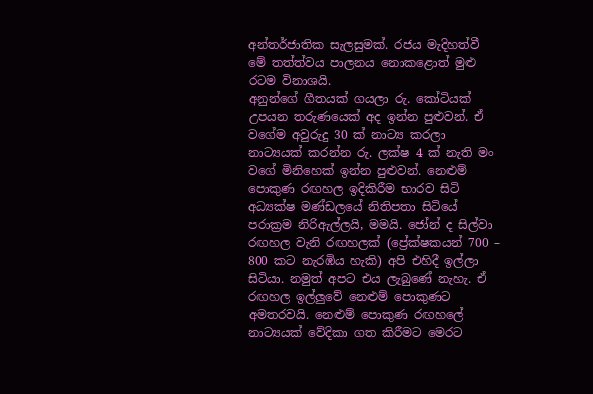අන්තර්ජාතික සැලසුමක්. රජය මැදිහත්වී මේ තත්ත්වය පාලනය නොකළොත් මුළු රටම විනාශයි.
අනුන්ගේ ගීතයක් ගයලා රු. කෝටියක් උපයන තරුණයෙක් අද ඉන්න පුළුවන්. ඒ වගේම අවුරුදු 30 ක් නාට්‍ය කරලා නාට්‍යයක් කරන්න රු. ලක්ෂ 4 ක් නැති මං වගේ මිනිහෙක් ඉන්න පුළුවන්. නෙළුම් පොකුණ රඟහල ඉදිකිරීම භාරව සිටි අධ්‍යක්ෂ මණ්ඩලයේ නිතිපතා සිටියේ පරාක්‍රම නිරිඇල්ලයි, මමයි. ජෝන් ද සිල්වා රඟහල වැනි රඟහලක් (ප්‍රේක්ෂකයන් 700 – 800 කට නැරඹිය හැකි) අපි එහිදී ඉල්ලා සිටියා. නමුත් අපට එය ලැබුණේ නැහැ. ඒ රඟහල ඉල්ලුවේ නෙළුම් පොකුණට අමතරවයි. නෙළුම් පොකුණ රඟහලේ නාට්‍යයක් වේදිකා ගත කිරීමට මෙරට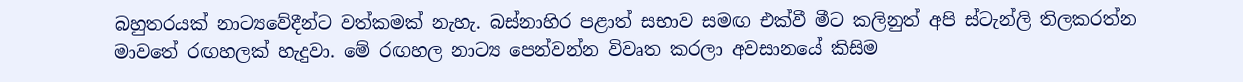බහුතරයක් නාට්‍යවේදීන්ට වත්කමක් නැහැ. බස්නාහිර පළාත් සභාව සමඟ එක්වී මීට කලිනුත් අපි ස්ටැන්ලි තිලකරත්න මාවතේ රඟහලක් හැදුවා. මේ රඟහල නාට්‍ය පෙන්වන්න විවෘත කරලා අවසානයේ කිසිම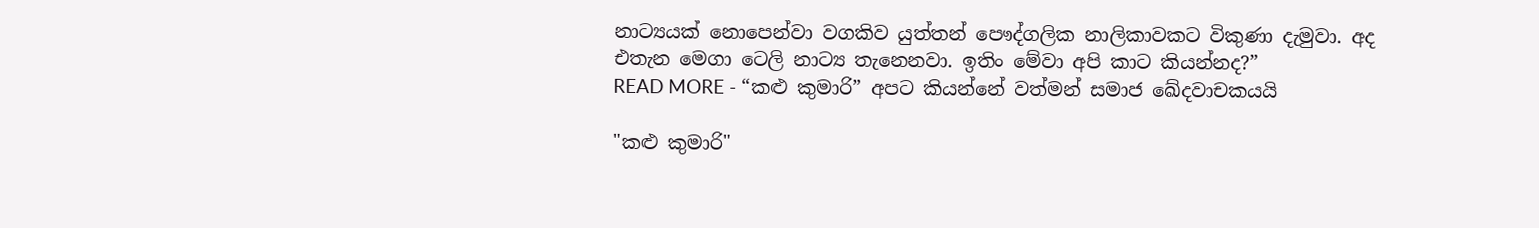නාට්‍යයක් නොපෙන්වා වගකිව යුත්තන් පෞද්ගලික නාලිකාවකට විකුණා දැමුවා. අද එතැන මෙගා ටෙලි නාට්‍ය තැනෙනවා. ඉතිං මේවා අපි කාට කියන්නද?”
READ MORE - “කළු කුමාරි” අපට කියන්නේ වත්මන් සමාජ ඛේදවාචකයයි

"කළු කුමාරි"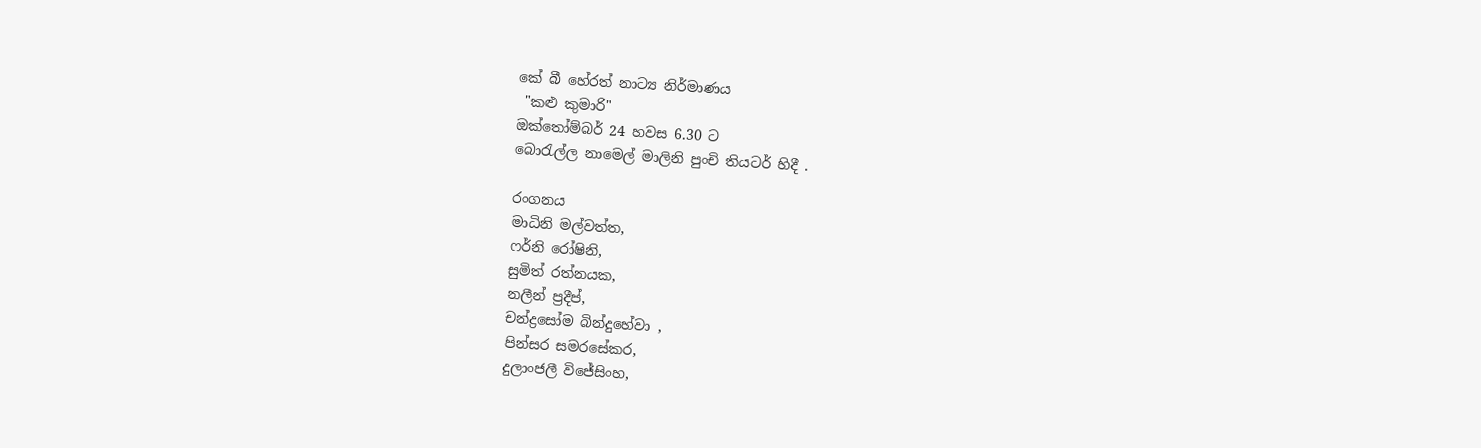කේ බී හේරත් නාට්‍ය නිර්මාණය
 "කළු කුමාරි"
ඔක්තෝම්බර් 24 හවස 6.30 ට
බොරැල්ල නාමෙල් මාලිනි පුංචි තියටර් හිදී .

රංගනය
මාධිනි මල්වත්ත,
ෆර්නි රෝෂිනි,
සුමිත් රත්නයක,
නලීන් ප්‍රදීප්,
චන්ද්‍රසෝම බින්දුහේවා ,
පින්සර සමරසේකර,
දුලාංජලී විජේසිංහ,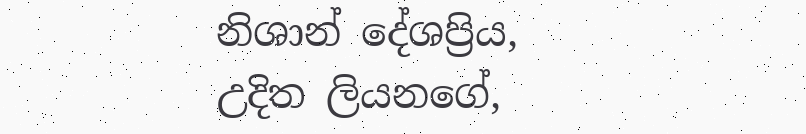නිශාන් දේශප්‍රිය,
උදිත ලියනගේ,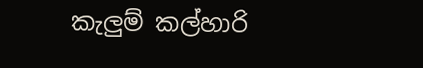කැලුම් කල්හාරි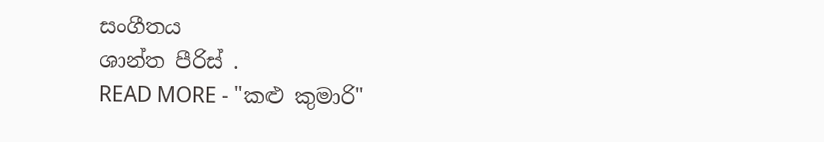සංගීතය
ශාන්ත පීරිස් .
READ MORE - "කළු කුමාරි"